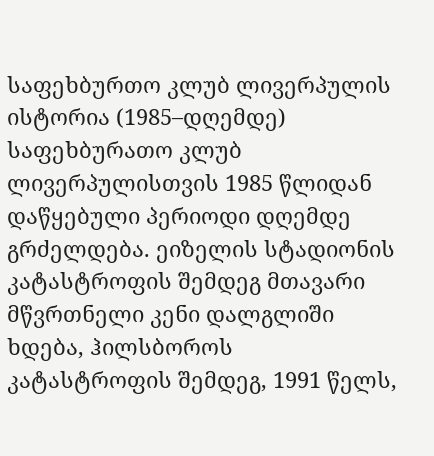საფეხბურთო კლუბ ლივერპულის ისტორია (1985–დღემდე)
საფეხბურათო კლუბ ლივერპულისთვის 1985 წლიდან დაწყებული პერიოდი დღემდე გრძელდება. ეიზელის სტადიონის კატასტროფის შემდეგ მთავარი მწვრთნელი კენი დალგლიში ხდება, ჰილსბოროს კატასტროფის შემდეგ, 1991 წელს,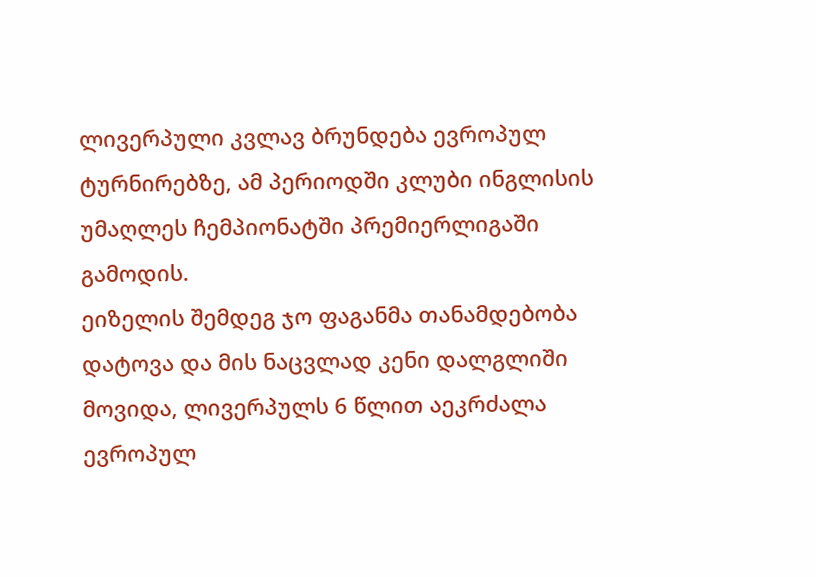ლივერპული კვლავ ბრუნდება ევროპულ ტურნირებზე, ამ პერიოდში კლუბი ინგლისის უმაღლეს ჩემპიონატში პრემიერლიგაში გამოდის.
ეიზელის შემდეგ ჯო ფაგანმა თანამდებობა დატოვა და მის ნაცვლად კენი დალგლიში მოვიდა, ლივერპულს 6 წლით აეკრძალა ევროპულ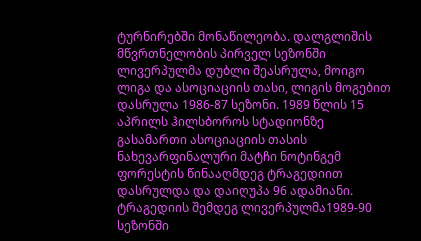ტურნირებში მონაწილეობა. დალგლიშის მწვრთნელობის პირველ სეზონში ლივერპულმა დუბლი შეასრულა, მოიგო ლიგა და ასოციაციის თასი, ლიგის მოგებით დასრულა 1986-87 სეზონი. 1989 წლის 15 აპრილს ჰილსბოროს სტადიონზე გასამართი ასოციაციის თასის ნახევარფინალური მატჩი ნოტინგემ ფორესტის წინააღმდეგ ტრაგედიით დასრულდა და დაიღუპა 96 ადამიანი. ტრაგედიის შემდეგ ლივერპულმა1989-90 სეზონში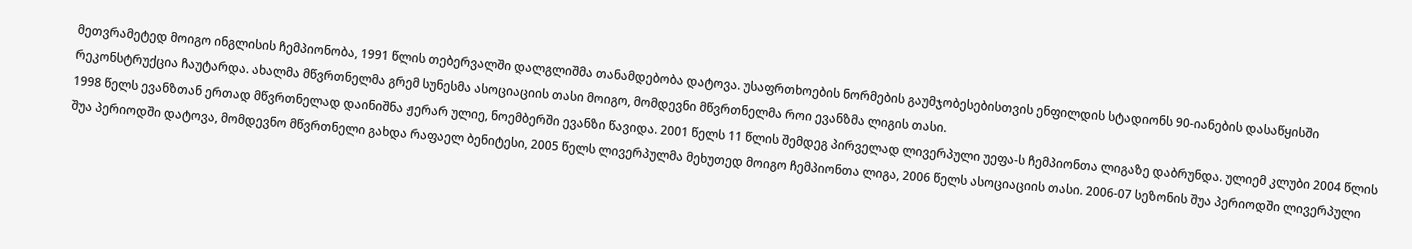მეთვრამეტედ მოიგო ინგლისის ჩემპიონობა, 1991 წლის თებერვალში დალგლიშმა თანამდებობა დატოვა. უსაფრთხოების ნორმების გაუმჯობესებისთვის ენფილდის სტადიონს 90-იანების დასაწყისში რეკონსტრუქცია ჩაუტარდა. ახალმა მწვრთნელმა გრემ სუნესმა ასოციაციის თასი მოიგო, მომდევნი მწვრთნელმა როი ევანზმა ლიგის თასი.
1998 წელს ევანზთან ერთად მწვრთნელად დაინიშნა ჟერარ ულიე, ნოემბერში ევანზი წავიდა. 2001 წელს 11 წლის შემდეგ პირველად ლივერპული უეფა-ს ჩემპიონთა ლიგაზე დაბრუნდა. ულიემ კლუბი 2004 წლის შუა პერიოდში დატოვა, მომდევნო მწვრთნელი გახდა რაფაელ ბენიტესი, 2005 წელს ლივერპულმა მეხუთედ მოიგო ჩემპიონთა ლიგა, 2006 წელს ასოციაციის თასი. 2006-07 სეზონის შუა პერიოდში ლივერპული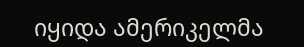იყიდა ამერიკელმა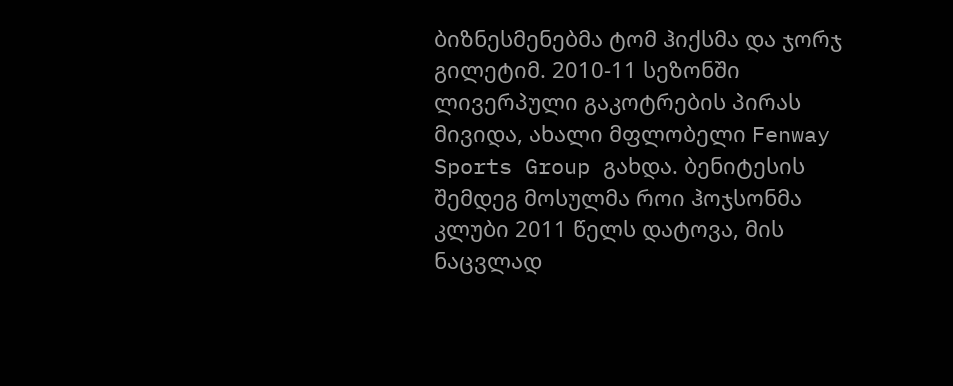ბიზნესმენებმა ტომ ჰიქსმა და ჯორჯ გილეტიმ. 2010-11 სეზონში ლივერპული გაკოტრების პირას მივიდა, ახალი მფლობელი Fenway Sports Group გახდა. ბენიტესის შემდეგ მოსულმა როი ჰოჯსონმა კლუბი 2011 წელს დატოვა, მის ნაცვლად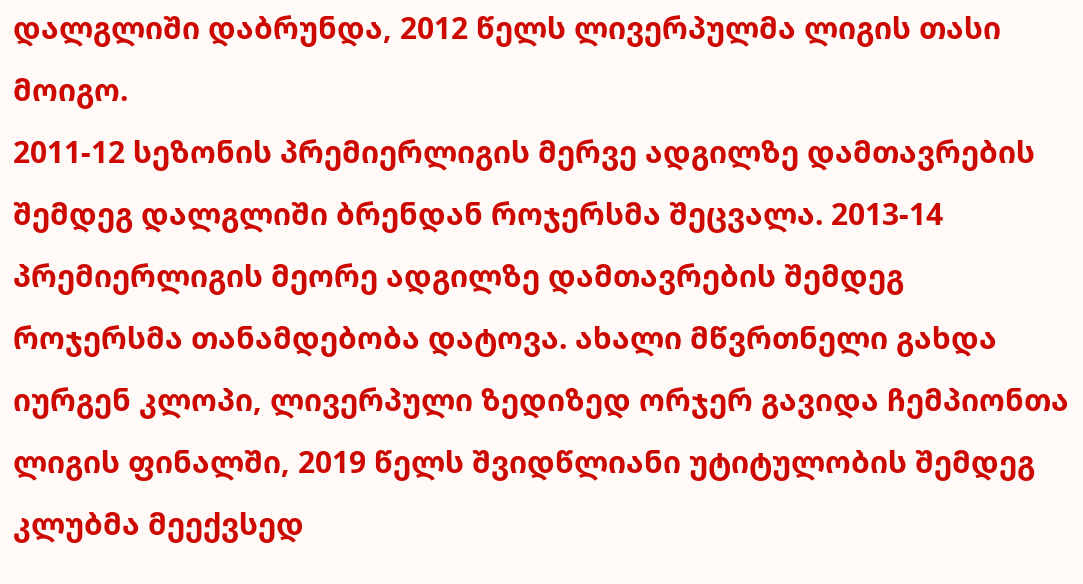დალგლიში დაბრუნდა, 2012 წელს ლივერპულმა ლიგის თასი მოიგო.
2011-12 სეზონის პრემიერლიგის მერვე ადგილზე დამთავრების შემდეგ დალგლიში ბრენდან როჯერსმა შეცვალა. 2013-14 პრემიერლიგის მეორე ადგილზე დამთავრების შემდეგ როჯერსმა თანამდებობა დატოვა. ახალი მწვრთნელი გახდა იურგენ კლოპი, ლივერპული ზედიზედ ორჯერ გავიდა ჩემპიონთა ლიგის ფინალში, 2019 წელს შვიდწლიანი უტიტულობის შემდეგ კლუბმა მეექვსედ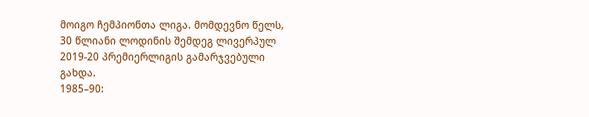მოიგო ჩემპიონთა ლიგა. მომდევნო წელს, 30 წლიანი ლოდინის შემდეგ ლივერპულ 2019-20 პრემიერლიგის გამარჯვებული გახდა.
1985–90: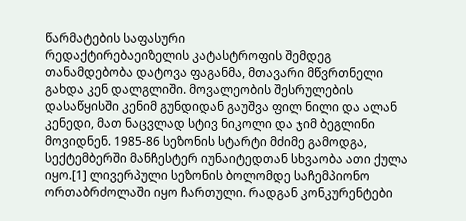წარმატების საფასური
რედაქტირებაეიზელის კატასტროფის შემდეგ თანამდებობა დატოვა ფაგანმა, მთავარი მწვრთნელი გახდა კენ დალგლიში. მოვალეობის შესრულების დასაწყისში კენიმ გუნდიდან გაუშვა ფილ ნილი და ალან კენედი, მათ ნაცვლად სტივ ნიკოლი და ჯიმ ბეგლინი მოვიდნენ. 1985-86 სეზონის სტარტი მძიმე გამოდგა, სექტემბერში მანჩესტერ იუნაიტედთან სხვაობა ათი ქულა იყო.[1] ლივერპული სეზონის ბოლომდე საჩემპიონო ორთაბრძოლაში იყო ჩართული. რადგან კონკურენტები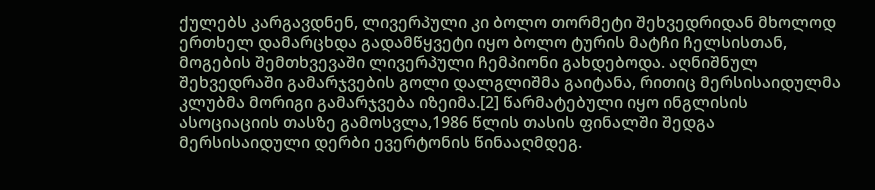ქულებს კარგავდნენ, ლივერპული კი ბოლო თორმეტი შეხვედრიდან მხოლოდ ერთხელ დამარცხდა გადამწყვეტი იყო ბოლო ტურის მატჩი ჩელსისთან, მოგების შემთხვევაში ლივერპული ჩემპიონი გახდებოდა. აღნიშნულ შეხვედრაში გამარჯვების გოლი დალგლიშმა გაიტანა, რითიც მერსისაიდულმა კლუბმა მორიგი გამარჯვება იზეიმა.[2] წარმატებული იყო ინგლისის ასოციაციის თასზე გამოსვლა,1986 წლის თასის ფინალში შედგა მერსისაიდული დერბი ევერტონის წინააღმდეგ.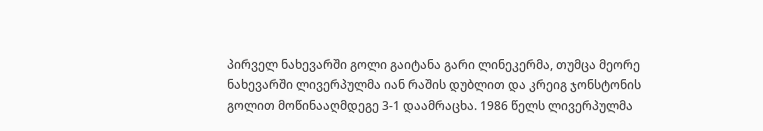პირველ ნახევარში გოლი გაიტანა გარი ლინეკერმა, თუმცა მეორე ნახევარში ლივერპულმა იან რაშის დუბლით და კრეიგ ჯონსტონის გოლით მოწინააღმდეგე 3-1 დაამრაცხა. 1986 წელს ლივერპულმა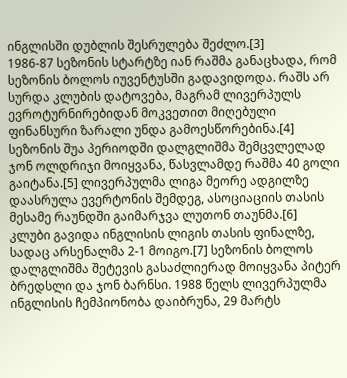ინგლისში დუბლის შესრულება შეძლო.[3]
1986-87 სეზონის სტარტზე იან რაშმა განაცხადა, რომ სეზონის ბოლოს იუვენტუსში გადავიდოდა. რაშს არ სურდა კლუბის დატოვება, მაგრამ ლივერპულს ევროტურნირებიდან მოკვეთით მიღებული ფინანსური ზარალი უნდა გამოესწორებინა.[4] სეზონის შუა პერიოდში დალგლიშმა შემცვლელად ჯონ ოლდრიჯი მოიყვანა, წასვლამდე რაშმა 40 გოლი გაიტანა.[5] ლივერპულმა ლიგა მეორე ადგილზე დაასრულა ევერტონის შემდეგ, ასოციაციის თასის მესამე რაუნდში გაიმარჯვა ლუთონ თაუნმა.[6] კლუბი გავიდა ინგლისის ლიგის თასის ფინალზე, სადაც არსენალმა 2-1 მოიგო.[7] სეზონის ბოლოს დალგლიშმა შეტევის გასაძლიერად მოიყვანა პიტერ ბრედსლი და ჯონ ბარნსი. 1988 წელს ლივერპულმა ინგლისის ჩემპიონობა დაიბრუნა, 29 მარტს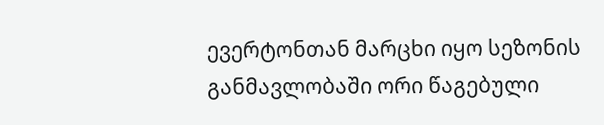ევერტონთან მარცხი იყო სეზონის განმავლობაში ორი წაგებული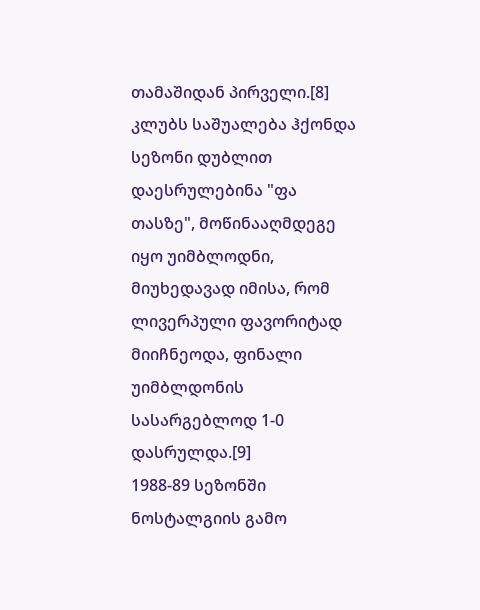თამაშიდან პირველი.[8] კლუბს საშუალება ჰქონდა სეზონი დუბლით დაესრულებინა "ფა თასზე", მოწინააღმდეგე იყო უიმბლოდნი, მიუხედავად იმისა, რომ ლივერპული ფავორიტად მიიჩნეოდა, ფინალი უიმბლდონის სასარგებლოდ 1-0 დასრულდა.[9]
1988-89 სეზონში ნოსტალგიის გამო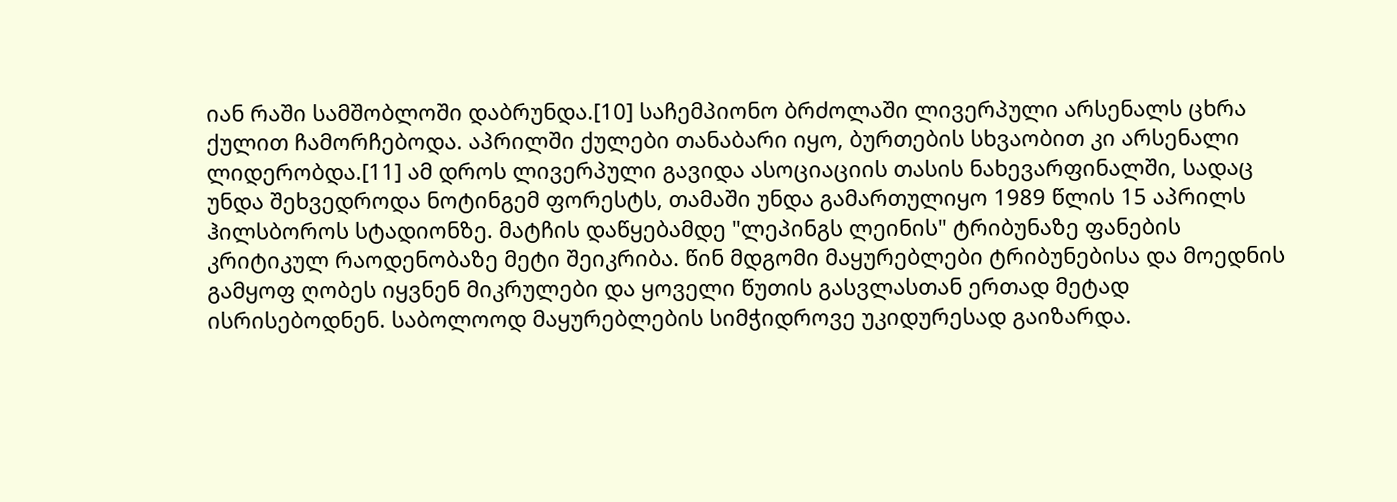იან რაში სამშობლოში დაბრუნდა.[10] საჩემპიონო ბრძოლაში ლივერპული არსენალს ცხრა ქულით ჩამორჩებოდა. აპრილში ქულები თანაბარი იყო, ბურთების სხვაობით კი არსენალი ლიდერობდა.[11] ამ დროს ლივერპული გავიდა ასოციაციის თასის ნახევარფინალში, სადაც უნდა შეხვედროდა ნოტინგემ ფორესტს, თამაში უნდა გამართულიყო 1989 წლის 15 აპრილს ჰილსბოროს სტადიონზე. მატჩის დაწყებამდე "ლეპინგს ლეინის" ტრიბუნაზე ფანების კრიტიკულ რაოდენობაზე მეტი შეიკრიბა. წინ მდგომი მაყურებლები ტრიბუნებისა და მოედნის გამყოფ ღობეს იყვნენ მიკრულები და ყოველი წუთის გასვლასთან ერთად მეტად ისრისებოდნენ. საბოლოოდ მაყურებლების სიმჭიდროვე უკიდურესად გაიზარდა.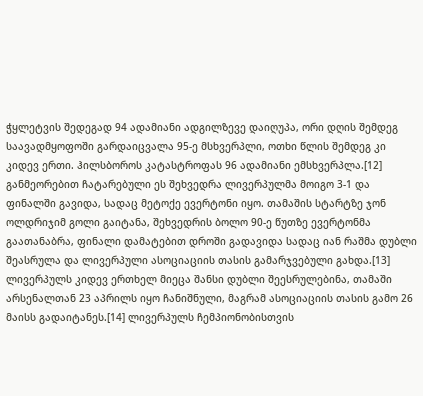ჭყლეტვის შედეგად 94 ადამიანი ადგილზევე დაიღუპა, ორი დღის შემდეგ საავადმყოფოში გარდაიცვალა 95-ე მსხვერპლი, ოთხი წლის შემდეგ კი კიდევ ერთი. ჰილსბოროს კატასტროფას 96 ადამიანი ემსხვერპლა.[12] განმეორებით ჩატარებული ეს შეხვედრა ლივერპულმა მოიგო 3-1 და ფინალში გავიდა, სადაც მეტოქე ევერტონი იყო. თამაშის სტარტზე ჯონ ოლდრიჯიმ გოლი გაიტანა, შეხვედრის ბოლო 90-ე წუთზე ევერტონმა გაათანაბრა, ფინალი დამატებით დროში გადავიდა სადაც იან რაშმა დუბლი შეასრულა და ლივერპული ასოციაციის თასის გამარჯვებული გახდა.[13] ლივერპულს კიდევ ერთხელ მიეცა შანსი დუბლი შეესრულებინა, თამაში არსენალთან 23 აპრილს იყო ჩანიშნული, მაგრამ ასოციაციის თასის გამო 26 მაისს გადაიტანეს.[14] ლივერპულს ჩემპიონობისთვის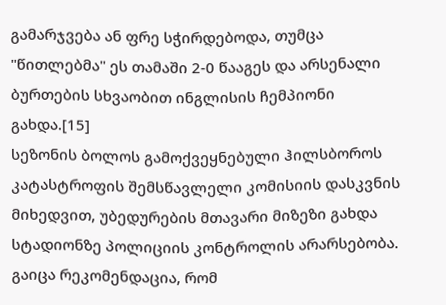გამარჯვება ან ფრე სჭირდებოდა, თუმცა "წითლებმა" ეს თამაში 2-0 წააგეს და არსენალი ბურთების სხვაობით ინგლისის ჩემპიონი გახდა.[15]
სეზონის ბოლოს გამოქვეყნებული ჰილსბოროს კატასტროფის შემსწავლელი კომისიის დასკვნის მიხედვით, უბედურების მთავარი მიზეზი გახდა სტადიონზე პოლიციის კონტროლის არარსებობა. გაიცა რეკომენდაცია, რომ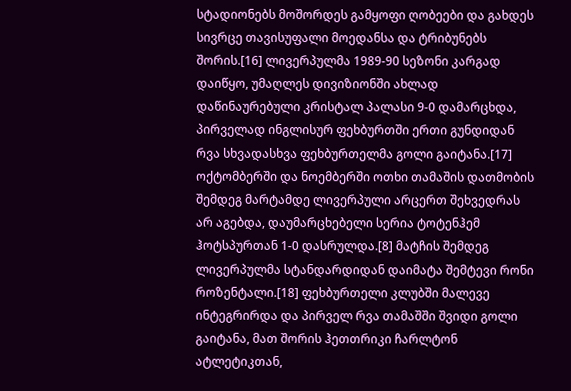სტადიონებს მოშორდეს გამყოფი ღობეები და გახდეს სივრცე თავისუფალი მოედანსა და ტრიბუნებს შორის.[16] ლივერპულმა 1989-90 სეზონი კარგად დაიწყო, უმაღლეს დივიზიონში ახლად დაწინაურებული კრისტალ პალასი 9-0 დამარცხდა, პირველად ინგლისურ ფეხბურთში ერთი გუნდიდან რვა სხვადასხვა ფეხბურთელმა გოლი გაიტანა.[17] ოქტომბერში და ნოემბერში ოთხი თამაშის დათმობის შემდეგ მარტამდე ლივერპული არცერთ შეხვედრას არ აგებდა, დაუმარცხებელი სერია ტოტენჰემ ჰოტსპურთან 1-0 დასრულდა.[8] მატჩის შემდეგ ლივერპულმა სტანდარდიდან დაიმატა შემტევი რონი როზენტალი.[18] ფეხბურთელი კლუბში მალევე ინტეგრირდა და პირველ რვა თამაშში შვიდი გოლი გაიტანა, მათ შორის ჰეთთრიკი ჩარლტონ ატლეტიკთან,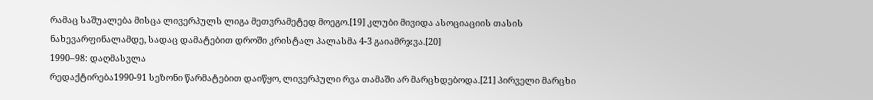რამაც საშუალება მისცა ლივერპულს ლიგა მეთვრამეტედ მოეგო.[19] კლუბი მივიდა ასოციაციის თასის ნახევარფინალამდე, სადაც დამატებით დროში კრისტალ პალასმა 4-3 გაიამრჯვა.[20]
1990–98: დაღმასვლა
რედაქტირება1990-91 სეზონი წარმატებით დაიწყო, ლივერპული რვა თამაში არ მარცხდებოდა.[21] პირველი მარცხი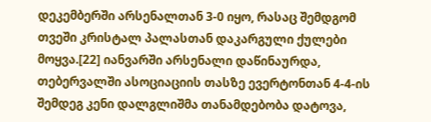დეკემბერში არსენალთან 3-0 იყო, რასაც შემდგომ თვეში კრისტალ პალასთან დაკარგული ქულები მოყვა.[22] იანვარში არსენალი დაწინაურდა, თებერვალში ასოციაციის თასზე ევერტონთან 4-4-ის შემდეგ კენი დალგლიშმა თანამდებობა დატოვა,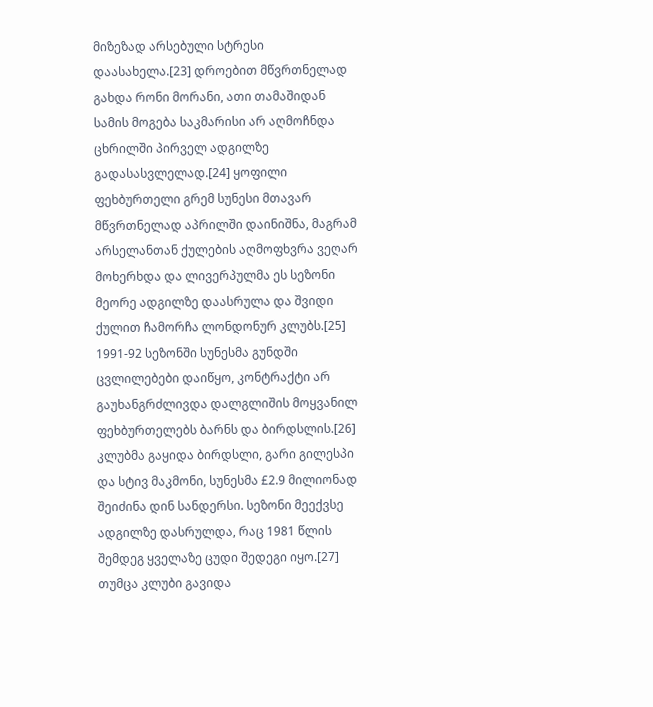მიზეზად არსებული სტრესი დაასახელა.[23] დროებით მწვრთნელად გახდა რონი მორანი, ათი თამაშიდან სამის მოგება საკმარისი არ აღმოჩნდა ცხრილში პირველ ადგილზე გადასასვლელად.[24] ყოფილი ფეხბურთელი გრემ სუნესი მთავარ მწვრთნელად აპრილში დაინიშნა, მაგრამ არსელანთან ქულების აღმოფხვრა ვეღარ მოხერხდა და ლივერპულმა ეს სეზონი მეორე ადგილზე დაასრულა და შვიდი ქულით ჩამორჩა ლონდონურ კლუბს.[25] 1991-92 სეზონში სუნესმა გუნდში ცვლილებები დაიწყო, კონტრაქტი არ გაუხანგრძლივდა დალგლიშის მოყვანილ ფეხბურთელებს ბარნს და ბირდსლის.[26] კლუბმა გაყიდა ბირდსლი, გარი გილესპი და სტივ მაკმონი, სუნესმა £2.9 მილიონად შეიძინა დინ სანდერსი. სეზონი მეექვსე ადგილზე დასრულდა, რაც 1981 წლის შემდეგ ყველაზე ცუდი შედეგი იყო.[27] თუმცა კლუბი გავიდა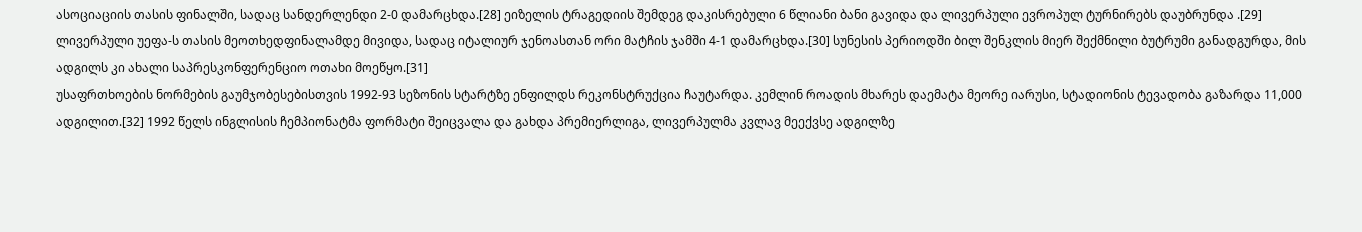ასოციაციის თასის ფინალში, სადაც სანდერლენდი 2-0 დამარცხდა.[28] ეიზელის ტრაგედიის შემდეგ დაკისრებული 6 წლიანი ბანი გავიდა და ლივერპული ევროპულ ტურნირებს დაუბრუნდა .[29] ლივერპული უეფა-ს თასის მეოთხედფინალამდე მივიდა, სადაც იტალიურ ჯენოასთან ორი მატჩის ჯამში 4-1 დამარცხდა.[30] სუნესის პერიოდში ბილ შენკლის მიერ შექმნილი ბუტრუმი განადგურდა, მის ადგილს კი ახალი საპრესკონფერენციო ოთახი მოეწყო.[31]
უსაფრთხოების ნორმების გაუმჯობესებისთვის 1992-93 სეზონის სტარტზე ენფილდს რეკონსტრუქცია ჩაუტარდა. კემლინ როადის მხარეს დაემატა მეორე იარუსი, სტადიონის ტევადობა გაზარდა 11,000 ადგილით.[32] 1992 წელს ინგლისის ჩემპიონატმა ფორმატი შეიცვალა და გახდა პრემიერლიგა, ლივერპულმა კვლავ მეექვსე ადგილზე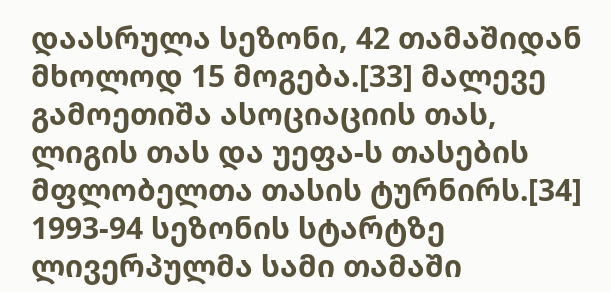დაასრულა სეზონი, 42 თამაშიდან მხოლოდ 15 მოგება.[33] მალევე გამოეთიშა ასოციაციის თას, ლიგის თას და უეფა-ს თასების მფლობელთა თასის ტურნირს.[34] 1993-94 სეზონის სტარტზე ლივერპულმა სამი თამაში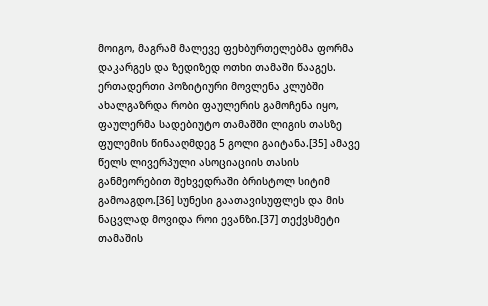მოიგო, მაგრამ მალევე ფეხბურთელებმა ფორმა დაკარგეს და ზედიზედ ოთხი თამაში წააგეს. ერთადერთი პოზიტიური მოვლენა კლუბში ახალგაზრდა რობი ფაულერის გამოჩენა იყო, ფაულერმა სადებიუტო თამაშში ლიგის თასზე ფულემის წინააღმდეგ 5 გოლი გაიტანა.[35] ამავე წელს ლივერპული ასოციაციის თასის განმეორებით შეხვედრაში ბრისტოლ სიტიმ გამოაგდო.[36] სუნესი გაათავისუფლეს და მის ნაცვლად მოვიდა როი ევანზი.[37] თექვსმეტი თამაშის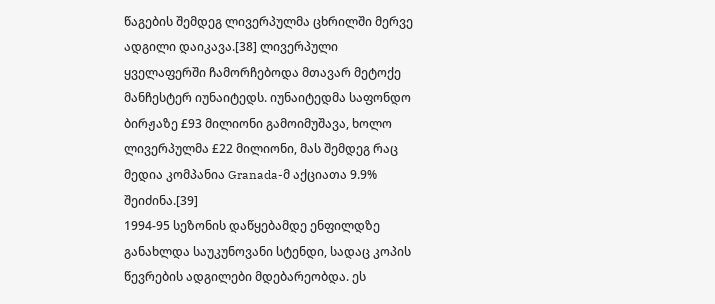წაგების შემდეგ ლივერპულმა ცხრილში მერვე ადგილი დაიკავა.[38] ლივერპული ყველაფერში ჩამორჩებოდა მთავარ მეტოქე მანჩესტერ იუნაიტედს. იუნაიტედმა საფონდო ბირჟაზე £93 მილიონი გამოიმუშავა, ხოლო ლივერპულმა £22 მილიონი, მას შემდეგ რაც მედია კომპანია Granada-მ აქციათა 9.9% შეიძინა.[39]
1994-95 სეზონის დაწყებამდე ენფილდზე განახლდა საუკუნოვანი სტენდი, სადაც კოპის წევრების ადგილები მდებარეობდა. ეს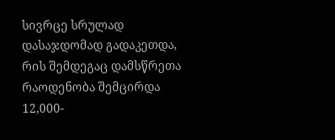სივრცე სრულად დასაჯდომად გადაკეთდა, რის შემდეგაც დამსწრეთა რაოდენობა შემცირდა 12,000-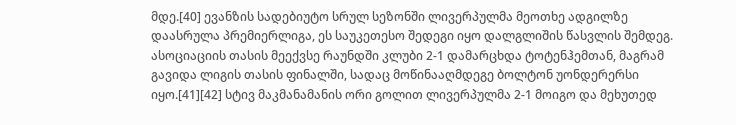მდე.[40] ევანზის სადებიუტო სრულ სეზონში ლივერპულმა მეოთხე ადგილზე დაასრულა პრემიერლიგა, ეს საუკეთესო შედეგი იყო დალგლიშის წასვლის შემდეგ. ასოციაციის თასის მეექვსე რაუნდში კლუბი 2-1 დამარცხდა ტოტენჰემთან, მაგრამ გავიდა ლიგის თასის ფინალში, სადაც მოწინააღმდეგე ბოლტონ უონდერერსი იყო.[41][42] სტივ მაკმანამანის ორი გოლით ლივერპულმა 2-1 მოიგო და მეხუთედ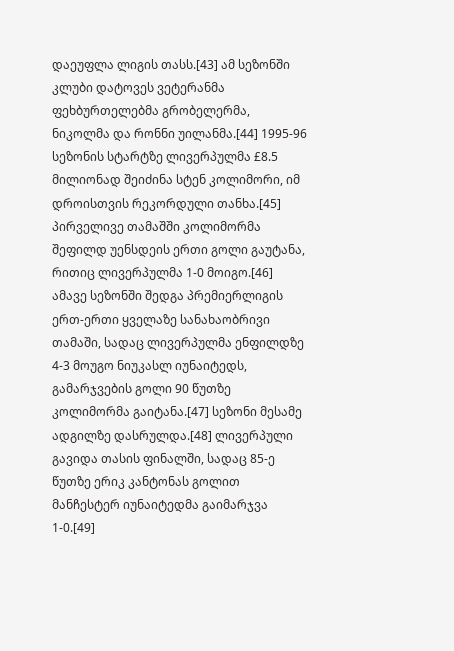დაეუფლა ლიგის თასს.[43] ამ სეზონში კლუბი დატოვეს ვეტერანმა ფეხბურთელებმა გრობელერმა, ნიკოლმა და რონნი უილანმა.[44] 1995-96 სეზონის სტარტზე ლივერპულმა £8.5 მილიონად შეიძინა სტენ კოლიმორი, იმ დროისთვის რეკორდული თანხა.[45] პირველივე თამაშში კოლიმორმა შეფილდ უენსდეის ერთი გოლი გაუტანა, რითიც ლივერპულმა 1-0 მოიგო.[46] ამავე სეზონში შედგა პრემიერლიგის ერთ-ერთი ყველაზე სანახაობრივი თამაში, სადაც ლივერპულმა ენფილდზე 4-3 მოუგო ნიუკასლ იუნაიტედს, გამარჯვების გოლი 90 წუთზე კოლიმორმა გაიტანა.[47] სეზონი მესამე ადგილზე დასრულდა.[48] ლივერპული გავიდა თასის ფინალში, სადაც 85-ე წუთზე ერიკ კანტონას გოლით მანჩესტერ იუნაიტედმა გაიმარჯვა 1-0.[49]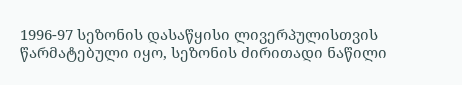1996-97 სეზონის დასაწყისი ლივერპულისთვის წარმატებული იყო, სეზონის ძირითადი ნაწილი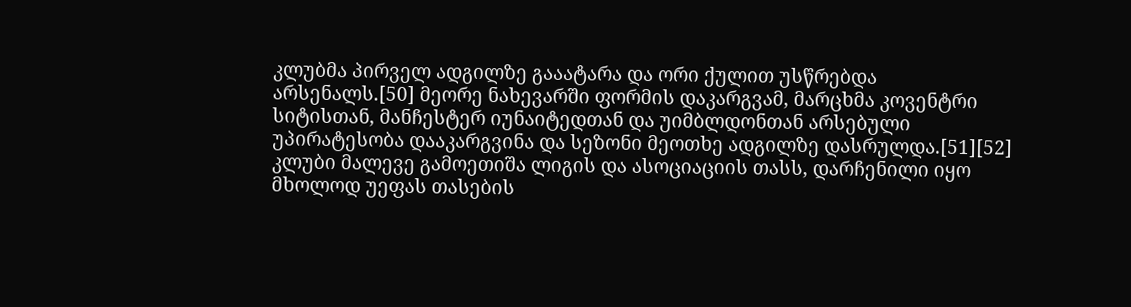კლუბმა პირველ ადგილზე გააატარა და ორი ქულით უსწრებდა არსენალს.[50] მეორე ნახევარში ფორმის დაკარგვამ, მარცხმა კოვენტრი სიტისთან, მანჩესტერ იუნაიტედთან და უიმბლდონთან არსებული უპირატესობა დააკარგვინა და სეზონი მეოთხე ადგილზე დასრულდა.[51][52] კლუბი მალევე გამოეთიშა ლიგის და ასოციაციის თასს, დარჩენილი იყო მხოლოდ უეფას თასების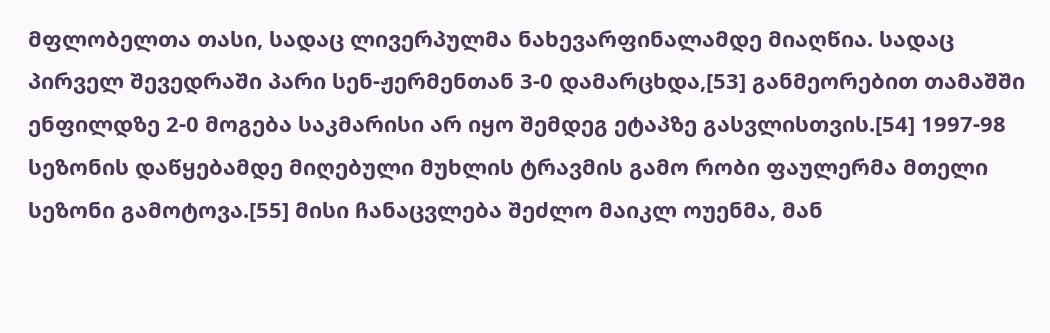მფლობელთა თასი, სადაც ლივერპულმა ნახევარფინალამდე მიაღწია. სადაც პირველ შევედრაში პარი სენ-ჟერმენთან 3-0 დამარცხდა,[53] განმეორებით თამაშში ენფილდზე 2-0 მოგება საკმარისი არ იყო შემდეგ ეტაპზე გასვლისთვის.[54] 1997-98 სეზონის დაწყებამდე მიღებული მუხლის ტრავმის გამო რობი ფაულერმა მთელი სეზონი გამოტოვა.[55] მისი ჩანაცვლება შეძლო მაიკლ ოუენმა, მან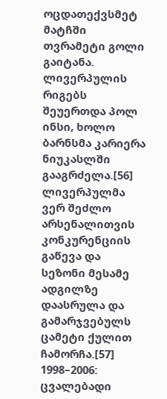ოცდათექვსმეტ მატჩში თვრამეტი გოლი გაიტანა. ლივერპულის რიგებს შეუერთდა პოლ ინსი, ხოლო ბარნსმა კარიერა ნიუკასლში გააგრძელა.[56] ლივერპულმა ვერ შეძლო არსენალითვის კონკურენციის გაწევა და სეზონი მესამე ადგილზე დაასრულა და გამარჯვებულს ცამეტი ქულით ჩამორჩა.[57]
1998–2006: ცვალებადი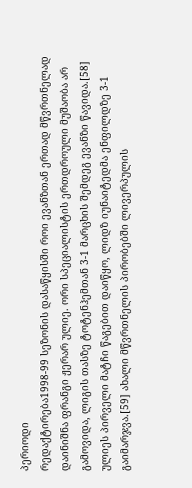პერიოდი
რედაქტირება1998-99 სეზონის დასაწყისში როი ევანზთან ერთად მწვრთნელად დაინიშნა ფრანგი ჟერარ ულიე. ორი სპეციალისტის ერთდროული მუშაობა არ გამოვიდა, ლიგის თასზე ტოტენჰემთან 3-1 მარცხის შემდეგ ევანზი წავიდა.[58] ულიეს პირველი მატჩი წაგებით დაიწყო, ლიდზ იუნაიტედმა ენფილდზე 3-1 გაიმარჯვა.[59] ახალი მწვრთნელის პირობებში ლივერპულის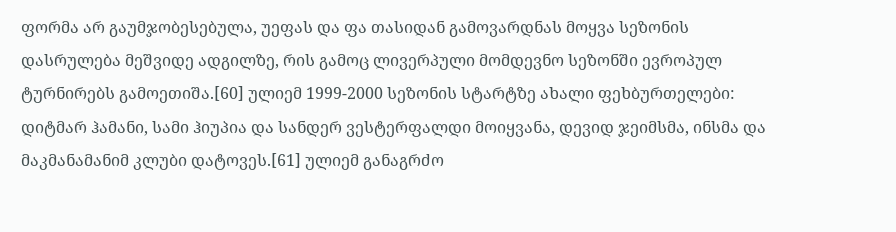ფორმა არ გაუმჯობესებულა, უეფას და ფა თასიდან გამოვარდნას მოყვა სეზონის დასრულება მეშვიდე ადგილზე, რის გამოც ლივერპული მომდევნო სეზონში ევროპულ ტურნირებს გამოეთიშა.[60] ულიემ 1999-2000 სეზონის სტარტზე ახალი ფეხბურთელები: დიტმარ ჰამანი, სამი ჰიუპია და სანდერ ვესტერფალდი მოიყვანა, დევიდ ჯეიმსმა, ინსმა და მაკმანამანიმ კლუბი დატოვეს.[61] ულიემ განაგრძო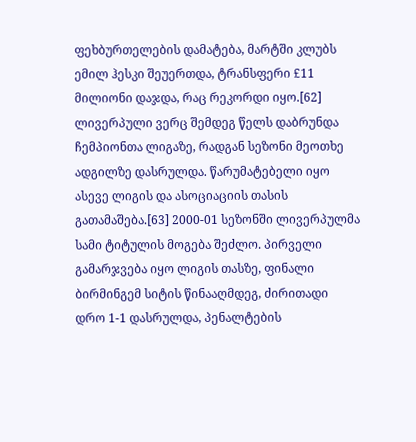ფეხბურთელების დამატება, მარტში კლუბს ემილ ჰესკი შეუერთდა, ტრანსფერი £11 მილიონი დაჯდა, რაც რეკორდი იყო.[62] ლივერპული ვერც შემდეგ წელს დაბრუნდა ჩემპიონთა ლიგაზე, რადგან სეზონი მეოთხე ადგილზე დასრულდა. წარუმატებელი იყო ასევე ლიგის და ასოციაციის თასის გათამაშება.[63] 2000-01 სეზონში ლივერპულმა სამი ტიტულის მოგება შეძლო. პირველი გამარჯვება იყო ლიგის თასზე, ფინალი ბირმინგემ სიტის წინააღმდეგ, ძირითადი დრო 1-1 დასრულდა, პენალტების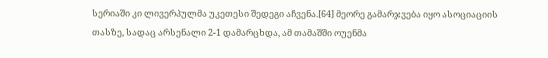სერიაში კი ლივერპულმა უკეთესი შედეგი აჩვენა.[64] მეორე გამარჯვება იყო ასოციაციის თასზე, სადაც არსენალი 2-1 დამარცხდა, ამ თამაშში ოუენმა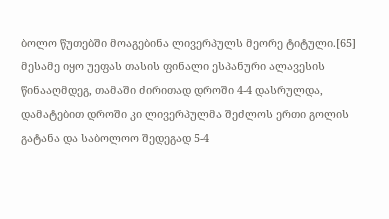ბოლო წუთებში მოაგებინა ლივერპულს მეორე ტიტული.[65] მესამე იყო უეფას თასის ფინალი ესპანური ალავესის წინააღმდეგ, თამაში ძირითად დროში 4-4 დასრულდა, დამატებით დროში კი ლივერპულმა შეძლოს ერთი გოლის გატანა და საბოლოო შედეგად 5-4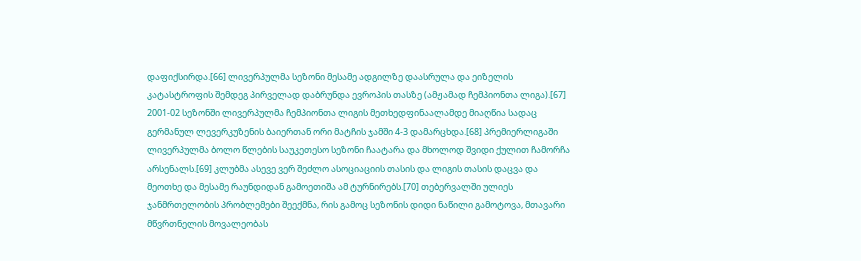დაფიქსირდა.[66] ლივერპულმა სეზონი მესამე ადგილზე დაასრულა და ეიზელის კატასტროფის შემდეგ პირველად დაბრუნდა ევროპის თასზე (ამჟამად ჩემპიონთა ლიგა).[67] 2001-02 სეზონში ლივერპულმა ჩემპიონთა ლიგის მეთხედფინაალამდე მიაღწია სადაც გერმანულ ლევერკუზენის ბაიერთან ორი მატჩის ჯამში 4-3 დამარცხდა.[68] პრემიერლიგაში ლივერპულმა ბოლო წლების საუკეთესო სეზონი ჩაატარა და მხოლოდ შვიდი ქულით ჩამორჩა არსენალს.[69] კლუბმა ასევე ვერ შეძლო ასოციაციის თასის და ლიგის თასის დაცვა და მეოთხე და მესამე რაუნდიდან გამოეთიშა ამ ტურნირებს.[70] თებერვალში ულიეს ჯანმრთელობის პრობლემები შეექმნა, რის გამოც სეზონის დიდი ნაწილი გამოტოვა, მთავარი მწვრთნელის მოვალეობას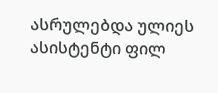ასრულებდა ულიეს ასისტენტი ფილ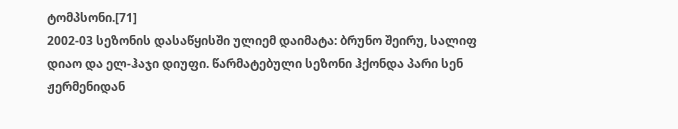ტომპსონი.[71]
2002-03 სეზონის დასაწყისში ულიემ დაიმატა: ბრუნო შეირუ, სალიფ დიაო და ელ-ჰაჯი დიუფი. წარმატებული სეზონი ჰქონდა პარი სენ ჟერმენიდან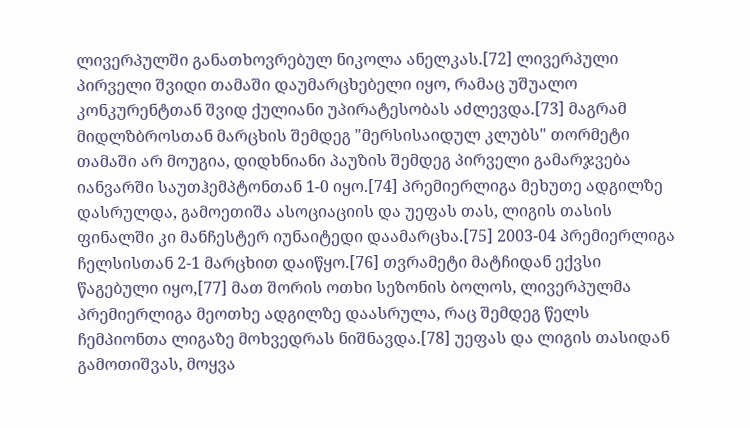ლივერპულში განათხოვრებულ ნიკოლა ანელკას.[72] ლივერპული პირველი შვიდი თამაში დაუმარცხებელი იყო, რამაც უშუალო კონკურენტთან შვიდ ქულიანი უპირატესობას აძლევდა.[73] მაგრამ მიდლზბროსთან მარცხის შემდეგ "მერსისაიდულ კლუბს" თორმეტი თამაში არ მოუგია, დიდხნიანი პაუზის შემდეგ პირველი გამარჯვება იანვარში საუთჰემპტონთან 1-0 იყო.[74] პრემიერლიგა მეხუთე ადგილზე დასრულდა, გამოეთიშა ასოციაციის და უეფას თას, ლიგის თასის ფინალში კი მანჩესტერ იუნაიტედი დაამარცხა.[75] 2003-04 პრემიერლიგა ჩელსისთან 2-1 მარცხით დაიწყო.[76] თვრამეტი მატჩიდან ექვსი წაგებული იყო,[77] მათ შორის ოთხი სეზონის ბოლოს, ლივერპულმა პრემიერლიგა მეოთხე ადგილზე დაასრულა, რაც შემდეგ წელს ჩემპიონთა ლიგაზე მოხვედრას ნიშნავდა.[78] უეფას და ლიგის თასიდან გამოთიშვას, მოყვა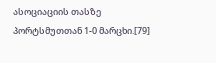ასოციაციის თასზე პორტსმუთთან 1-0 მარცხი.[79]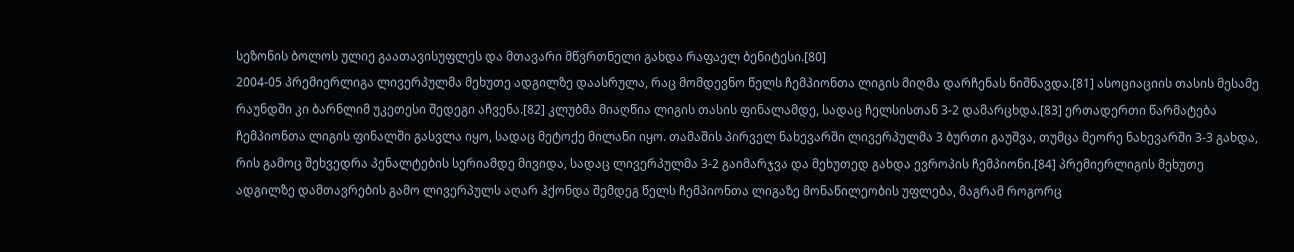სეზონის ბოლოს ულიე გაათავისუფლეს და მთავარი მწვრთნელი გახდა რაფაელ ბენიტესი.[80]
2004-05 პრემიერლიგა ლივერპულმა მეხუთე ადგილზე დაასრულა, რაც მომდევნო წელს ჩემპიონთა ლიგის მიღმა დარჩენას ნიშნავდა.[81] ასოციაციის თასის მესამე რაუნდში კი ბარნლიმ უკეთესი შედეგი აჩვენა.[82] კლუბმა მიაღწია ლიგის თასის ფინალამდე, სადაც ჩელსისთან 3-2 დამარცხდა.[83] ერთადერთი წარმატება ჩემპიონთა ლიგის ფინალში გასვლა იყო, სადაც მეტოქე მილანი იყო. თამაშის პირველ ნახევარში ლივერპულმა 3 ბურთი გაუშვა, თუმცა მეორე ნახევარში 3-3 გახდა, რის გამოც შეხვედრა პენალტების სერიამდე მივიდა, სადაც ლივერპულმა 3-2 გაიმარჯვა და მეხუთედ გახდა ევროპის ჩემპიონი.[84] პრემიერლიგის მეხუთე ადგილზე დამთავრების გამო ლივერპულს აღარ ჰქონდა შემდეგ წელს ჩემპიონთა ლიგაზე მონაწილეობის უფლება, მაგრამ როგორც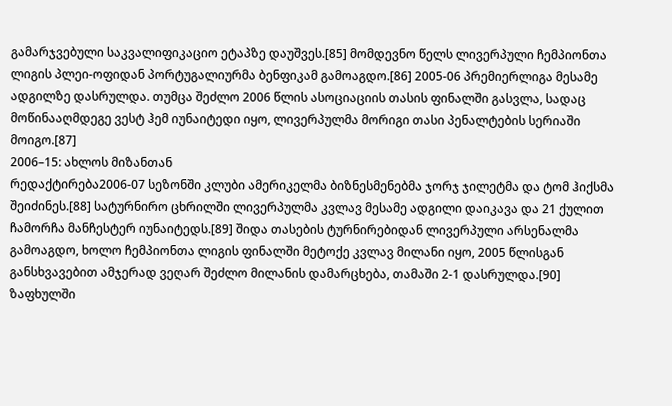გამარჯვებული საკვალიფიკაციო ეტაპზე დაუშვეს.[85] მომდევნო წელს ლივერპული ჩემპიონთა ლიგის პლეი-ოფიდან პორტუგალიურმა ბენფიკამ გამოაგდო.[86] 2005-06 პრემიერლიგა მესამე ადგილზე დასრულდა. თუმცა შეძლო 2006 წლის ასოციაციის თასის ფინალში გასვლა, სადაც მოწინააღმდეგე ვესტ ჰემ იუნაიტედი იყო, ლივერპულმა მორიგი თასი პენალტების სერიაში მოიგო.[87]
2006–15: ახლოს მიზანთან
რედაქტირება2006-07 სეზონში კლუბი ამერიკელმა ბიზნესმენებმა ჯორჯ ჯილეტმა და ტომ ჰიქსმა შეიძინეს.[88] სატურნირო ცხრილში ლივერპულმა კვლავ მესამე ადგილი დაიკავა და 21 ქულით ჩამორჩა მანჩესტერ იუნაიტედს.[89] შიდა თასების ტურნირებიდან ლივერპული არსენალმა გამოაგდო, ხოლო ჩემპიონთა ლიგის ფინალში მეტოქე კვლავ მილანი იყო, 2005 წლისგან განსხვავებით ამჯერად ვეღარ შეძლო მილანის დამარცხება, თამაში 2-1 დასრულდა.[90] ზაფხულში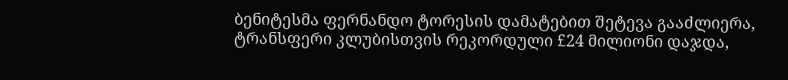ბენიტესმა ფერნანდო ტორესის დამატებით შეტევა გააძლიერა, ტრანსფერი კლუბისთვის რეკორდული £24 მილიონი დაჯდა,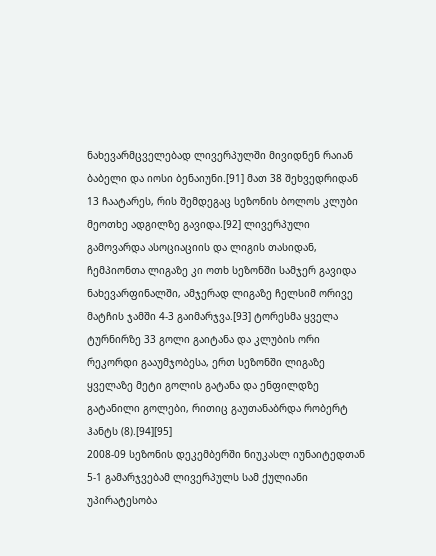ნახევარმცველებად ლივერპულში მივიდნენ რაიან ბაბელი და იოსი ბენაიუნი.[91] მათ 38 შეხვედრიდან 13 ჩაატარეს, რის შემდეგაც სეზონის ბოლოს კლუბი მეოთხე ადგილზე გავიდა.[92] ლივერპული გამოვარდა ასოციაციის და ლიგის თასიდან, ჩემპიონთა ლიგაზე კი ოთხ სეზონში სამჯერ გავიდა ნახევარფინალში, ამჯერად ლიგაზე ჩელსიმ ორივე მატჩის ჯამში 4-3 გაიმარჯვა.[93] ტორესმა ყველა ტურნირზე 33 გოლი გაიტანა და კლუბის ორი რეკორდი გააუმჯობესა, ერთ სეზონში ლიგაზე ყველაზე მეტი გოლის გატანა და ენფილდზე გატანილი გოლები, რითიც გაუთანაბრდა რობერტ ჰანტს (8).[94][95]
2008-09 სეზონის დეკემბერში ნიუკასლ იუნაიტედთან 5-1 გამარჯვებამ ლივერპულს სამ ქულიანი უპირატესობა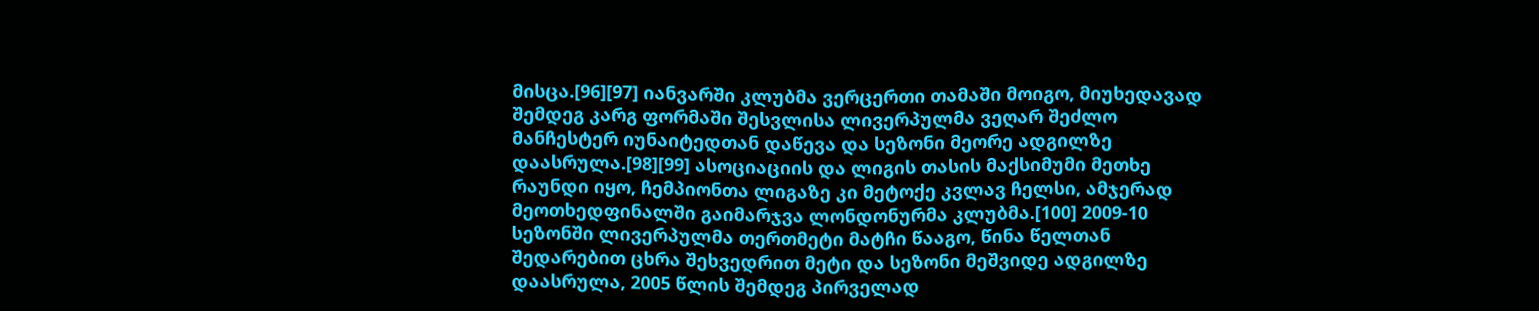მისცა.[96][97] იანვარში კლუბმა ვერცერთი თამაში მოიგო, მიუხედავად შემდეგ კარგ ფორმაში შესვლისა ლივერპულმა ვეღარ შეძლო მანჩესტერ იუნაიტედთან დაწევა და სეზონი მეორე ადგილზე დაასრულა.[98][99] ასოციაციის და ლიგის თასის მაქსიმუმი მეთხე რაუნდი იყო, ჩემპიონთა ლიგაზე კი მეტოქე კვლავ ჩელსი, ამჯერად მეოთხედფინალში გაიმარჯვა ლონდონურმა კლუბმა.[100] 2009-10 სეზონში ლივერპულმა თერთმეტი მატჩი წააგო, წინა წელთან შედარებით ცხრა შეხვედრით მეტი და სეზონი მეშვიდე ადგილზე დაასრულა, 2005 წლის შემდეგ პირველად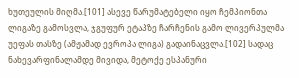ხუთეულის მიღმა.[101] ასევე წარუმატებელი იყო ჩემპიონთა ლიგაზე გამოსვლა, ჯგუფურ ეტაპზე ჩარჩენის გამო ლივერპულმა უეფას თასზე (ამჟამად ევროპა ლიგა) გადაინაცვლა.[102] სადაც ნახევარფინალამდე მივიდა, მეტოქე ესპანური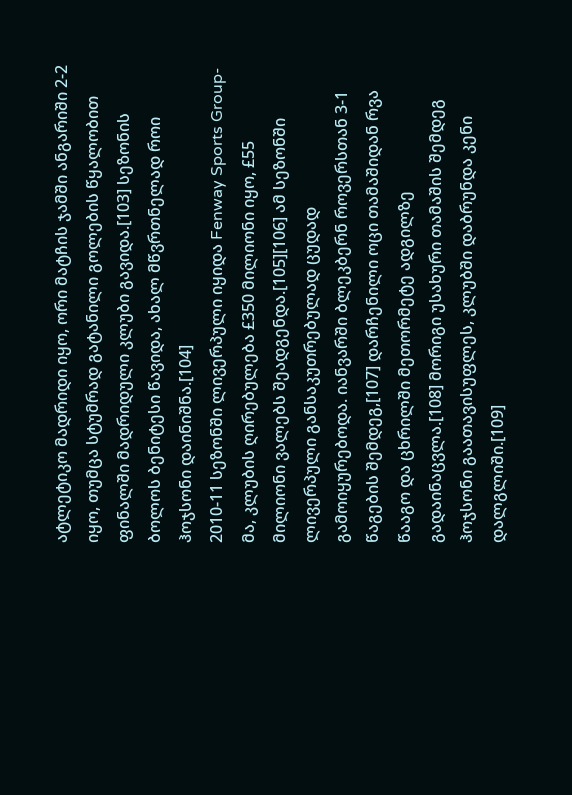ატლეტიკო მადრიდი იყო, ორი მატჩის ჯამში ანგარიში 2-2 იყო, თუმცა სტუმრად გატანილი გოლების წყალობით ფინალში მადრიდული კლუბი გავიდა.[103] სეზონის ბოლოს ბენიტესი წავიდა, ახალ მწვრთნელად როი ჰოჯსონი დაინიშნა.[104]
2010-11 სეზონში ლივერპული იყიდა Fenway Sports Group-მა, კლუბის ღირებულება £350 მილიონი იყო, £55 მილიონი ვალებს შეადგენდა.[105][106] ამ სეზონში ლივერპული განსაკუთრებულად ცუდად გამოიყურებოდა. იანვარში ბლეკბერნ როვერსთან 3-1 წაგების შემდეგ,[107] დარჩენილი ოცი თამაშიდან რვა წააგო და ცხრილში მეთორმეტე ადგილზე გადაინაცვლა.[108] მორიგი უსახური თამაშის შემდეგ ჰოჯსონი გაათავისუფლეს, კლუბში დაბრუნდა კენი დალგლიში.[109]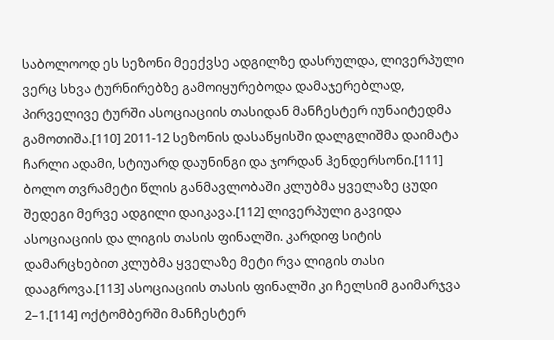საბოლოოდ ეს სეზონი მეექვსე ადგილზე დასრულდა, ლივერპული ვერც სხვა ტურნირებზე გამოიყურებოდა დამაჯერებლად, პირველივე ტურში ასოციაციის თასიდან მანჩესტერ იუნაიტედმა გამოთიშა.[110] 2011-12 სეზონის დასაწყისში დალგლიშმა დაიმატა ჩარლი ადამი, სტიუარდ დაუნინგი და ჯორდან ჰენდერსონი.[111] ბოლო თვრამეტი წლის განმავლობაში კლუბმა ყველაზე ცუდი შედეგი მერვე ადგილი დაიკავა.[112] ლივერპული გავიდა ასოციაციის და ლიგის თასის ფინალში. კარდიფ სიტის დამარცხებით კლუბმა ყველაზე მეტი რვა ლიგის თასი დააგროვა.[113] ასოციაციის თასის ფინალში კი ჩელსიმ გაიმარჯვა 2–1.[114] ოქტომბერში მანჩესტერ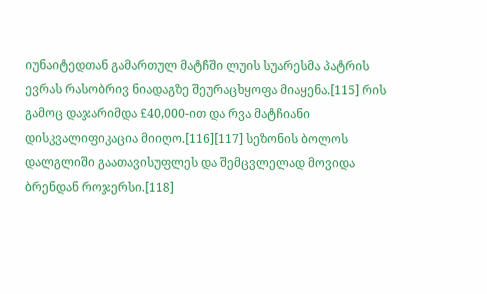იუნაიტედთან გამართულ მატჩში ლუის სუარესმა პატრის ევრას რასობრივ ნიადაგზე შეურაცხყოფა მიაყენა.[115] რის გამოც დაჯარიმდა £40,000-ით და რვა მატჩიანი დისკვალიფიკაცია მიიღო.[116][117] სეზონის ბოლოს დალგლიში გაათავისუფლეს და შემცვლელად მოვიდა ბრენდან როჯერსი.[118]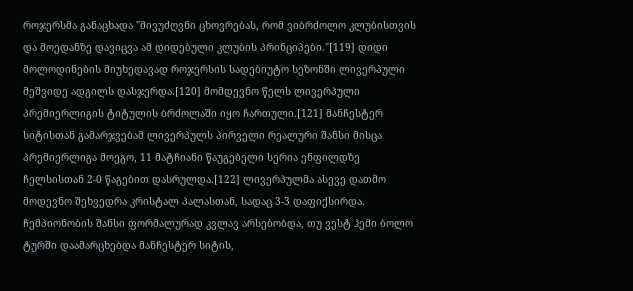როჯერსმა განაცხადა "მივუძღვნი ცხოვრებას, რომ ვიბრძოლო კლუბისთვის და მოედანზე დავიცვა ამ დიდებული კლუბის პრინციპები."[119] დიდი მოლოდინების მიუხედავად როჯერსის სადებიუტო სეზონში ლივერპული მეშვიდე ადგილს დასჯერდა.[120] მომდევნო წელს ლივერპული პრემიერლიგის ტიტულის ბრძოლაში იყო ჩართული.[121] მანჩესტერ სიტისთან გამარჯვებამ ლივერპულს პირველი რეალური შანსი მისცა პრემიერლიგა მოეგო, 11 მატჩიანი წაუგებელი სერია ენფილდზე ჩელსისთან 2-0 წაგებით დასრულდა.[122] ლივერპულმა ასევე დათმო მოდევნო შეხვედრა კრისტალ პალასთან, სადაც 3-3 დაფიქსირდა. ჩემპიონობის შანსი ფორმალურად კვლავ არსებობდა, თუ ვესტ ჰემი ბოლო ტურში დაამარცხებდა მანჩესტერ სიტის,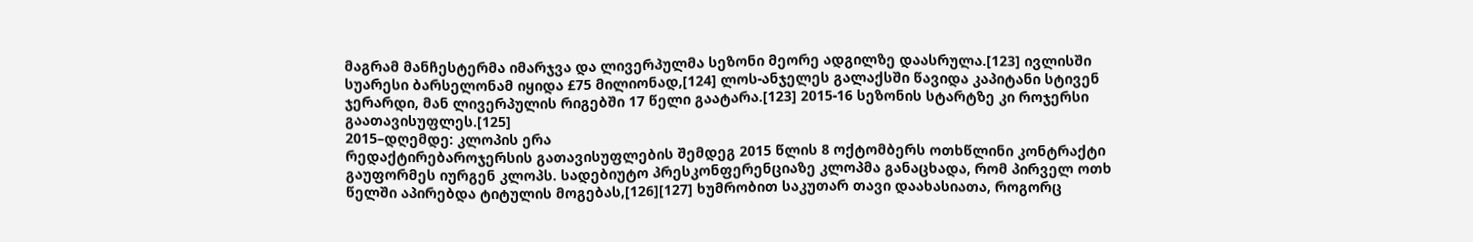მაგრამ მანჩესტერმა იმარჯვა და ლივერპულმა სეზონი მეორე ადგილზე დაასრულა.[123] ივლისში სუარესი ბარსელონამ იყიდა £75 მილიონად,[124] ლოს-ანჯელეს გალაქსში წავიდა კაპიტანი სტივენ ჯერარდი, მან ლივერპულის რიგებში 17 წელი გაატარა.[123] 2015-16 სეზონის სტარტზე კი როჯერსი გაათავისუფლეს.[125]
2015–დღემდე: კლოპის ერა
რედაქტირებაროჯერსის გათავისუფლების შემდეგ 2015 წლის 8 ოქტომბერს ოთხწლინი კონტრაქტი გაუფორმეს იურგენ კლოპს. სადებიუტო პრესკონფერენციაზე კლოპმა განაცხადა, რომ პირველ ოთხ წელში აპირებდა ტიტულის მოგებას,[126][127] ხუმრობით საკუთარ თავი დაახასიათა, როგორც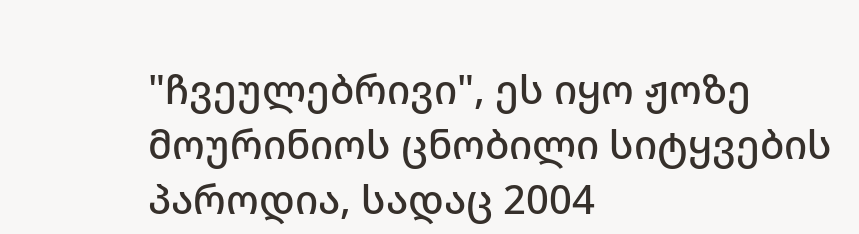"ჩვეულებრივი", ეს იყო ჟოზე მოურინიოს ცნობილი სიტყვების პაროდია, სადაც 2004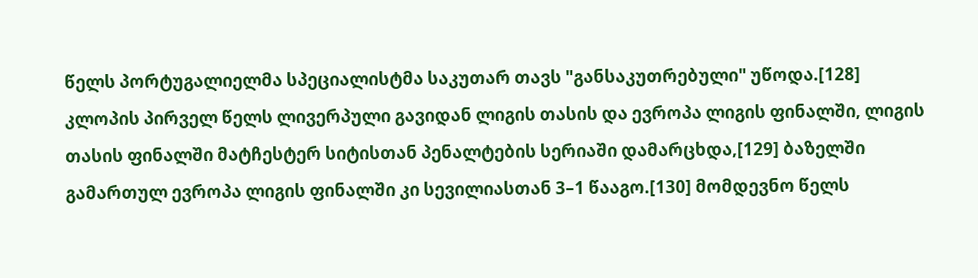წელს პორტუგალიელმა სპეციალისტმა საკუთარ თავს "განსაკუთრებული" უწოდა.[128] კლოპის პირველ წელს ლივერპული გავიდან ლიგის თასის და ევროპა ლიგის ფინალში, ლიგის თასის ფინალში მატჩესტერ სიტისთან პენალტების სერიაში დამარცხდა,[129] ბაზელში გამართულ ევროპა ლიგის ფინალში კი სევილიასთან 3–1 წააგო.[130] მომდევნო წელს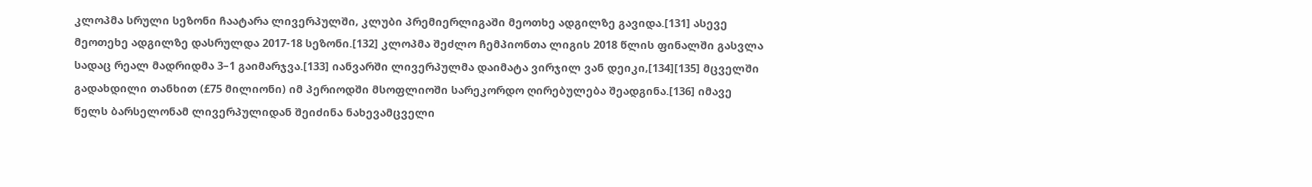კლოპმა სრული სეზონი ჩაატარა ლივერპულში, კლუბი პრემიერლიგაში მეოთხე ადგილზე გავიდა.[131] ასევე მეოთეხე ადგილზე დასრულდა 2017-18 სეზონი.[132] კლოპმა შეძლო ჩემპიონთა ლიგის 2018 წლის ფინალში გასვლა სადაც რეალ მადრიდმა 3–1 გაიმარჯვა.[133] იანვარში ლივერპულმა დაიმატა ვირჯილ ვან დეიკი,[134][135] მცველში გადახდილი თანხით (£75 მილიონი) იმ პერიოდში მსოფლიოში სარეკორდო ღირებულება შეადგინა.[136] იმავე წელს ბარსელონამ ლივერპულიდან შეიძინა ნახევამცველი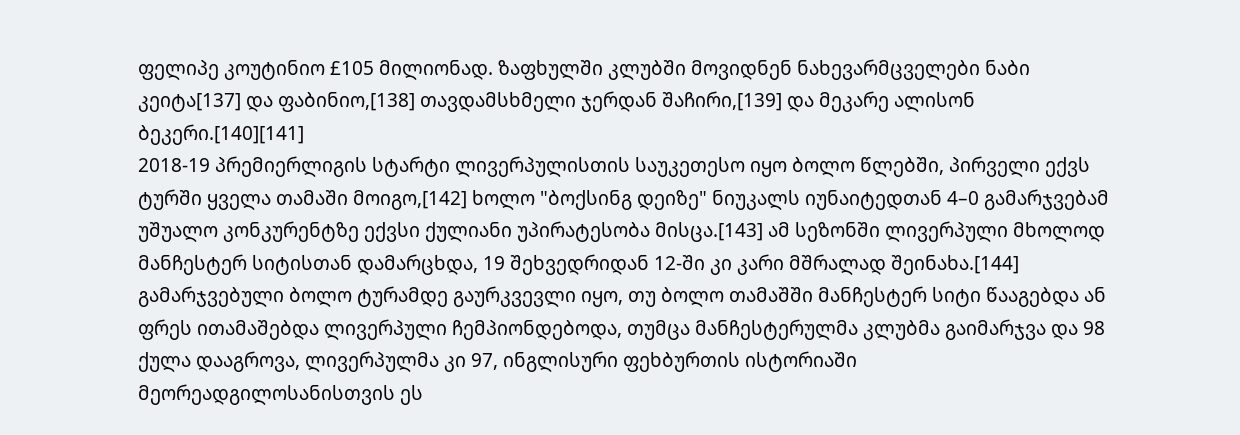ფელიპე კოუტინიო £105 მილიონად. ზაფხულში კლუბში მოვიდნენ ნახევარმცველები ნაბი კეიტა[137] და ფაბინიო,[138] თავდამსხმელი ჯერდან შაჩირი,[139] და მეკარე ალისონ ბეკერი.[140][141]
2018-19 პრემიერლიგის სტარტი ლივერპულისთის საუკეთესო იყო ბოლო წლებში, პირველი ექვს ტურში ყველა თამაში მოიგო,[142] ხოლო "ბოქსინგ დეიზე" ნიუკალს იუნაიტედთან 4–0 გამარჯვებამ უშუალო კონკურენტზე ექვსი ქულიანი უპირატესობა მისცა.[143] ამ სეზონში ლივერპული მხოლოდ მანჩესტერ სიტისთან დამარცხდა, 19 შეხვედრიდან 12-ში კი კარი მშრალად შეინახა.[144] გამარჯვებული ბოლო ტურამდე გაურკვევლი იყო, თუ ბოლო თამაშში მანჩესტერ სიტი წააგებდა ან ფრეს ითამაშებდა ლივერპული ჩემპიონდებოდა, თუმცა მანჩესტერულმა კლუბმა გაიმარჯვა და 98 ქულა დააგროვა, ლივერპულმა კი 97, ინგლისური ფეხბურთის ისტორიაში მეორეადგილოსანისთვის ეს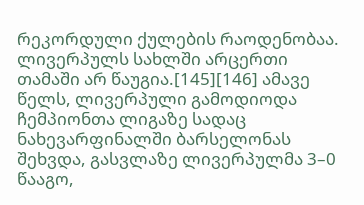რეკორდული ქულების რაოდენობაა. ლივერპულს სახლში არცერთი თამაში არ წაუგია.[145][146] ამავე წელს, ლივერპული გამოდიოდა ჩემპიონთა ლიგაზე სადაც ნახევარფინალში ბარსელონას შეხვდა, გასვლაზე ლივერპულმა 3–0 წააგო,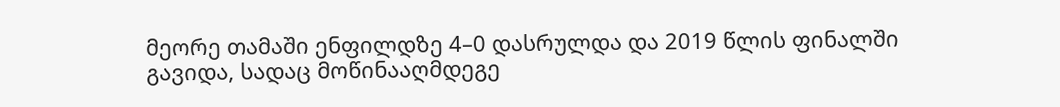მეორე თამაში ენფილდზე 4–0 დასრულდა და 2019 წლის ფინალში გავიდა, სადაც მოწინააღმდეგე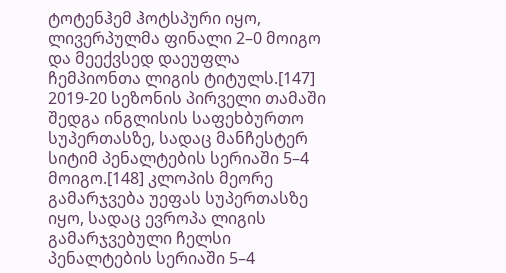ტოტენჰემ ჰოტსპური იყო, ლივერპულმა ფინალი 2–0 მოიგო და მეექვსედ დაეუფლა ჩემპიონთა ლიგის ტიტულს.[147]
2019-20 სეზონის პირველი თამაში შედგა ინგლისის საფეხბურთო სუპერთასზე, სადაც მანჩესტერ სიტიმ პენალტების სერიაში 5–4 მოიგო.[148] კლოპის მეორე გამარჯვება უეფას სუპერთასზე იყო, სადაც ევროპა ლიგის გამარჯვებული ჩელსი პენალტების სერიაში 5–4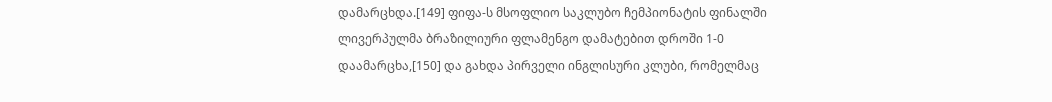დამარცხდა.[149] ფიფა-ს მსოფლიო საკლუბო ჩემპიონატის ფინალში ლივერპულმა ბრაზილიური ფლამენგო დამატებით დროში 1-0 დაამარცხა,[150] და გახდა პირველი ინგლისური კლუბი, რომელმაც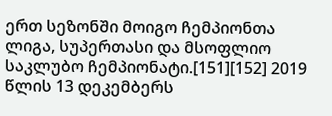ერთ სეზონში მოიგო ჩემპიონთა ლიგა, სუპერთასი და მსოფლიო საკლუბო ჩემპიონატი.[151][152] 2019 წლის 13 დეკემბერს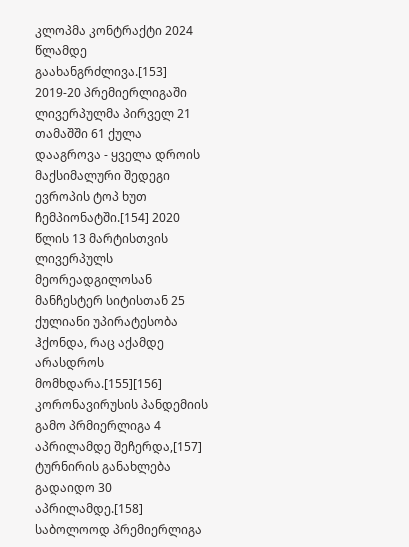კლოპმა კონტრაქტი 2024 წლამდე გაახანგრძლივა.[153] 2019-20 პრემიერლიგაში ლივერპულმა პირველ 21 თამაშში 61 ქულა დააგროვა - ყველა დროის მაქსიმალური შედეგი ევროპის ტოპ ხუთ ჩემპიონატში.[154] 2020 წლის 13 მარტისთვის ლივერპულს მეორეადგილოსან მანჩესტერ სიტისთან 25 ქულიანი უპირატესობა ჰქონდა, რაც აქამდე არასდროს მომხდარა.[155][156] კორონავირუსის პანდემიის გამო პრმიერლიგა 4 აპრილამდე შეჩერდა,[157] ტურნირის განახლება გადაიდო 30 აპრილამდე.[158] საბოლოოდ პრემიერლიგა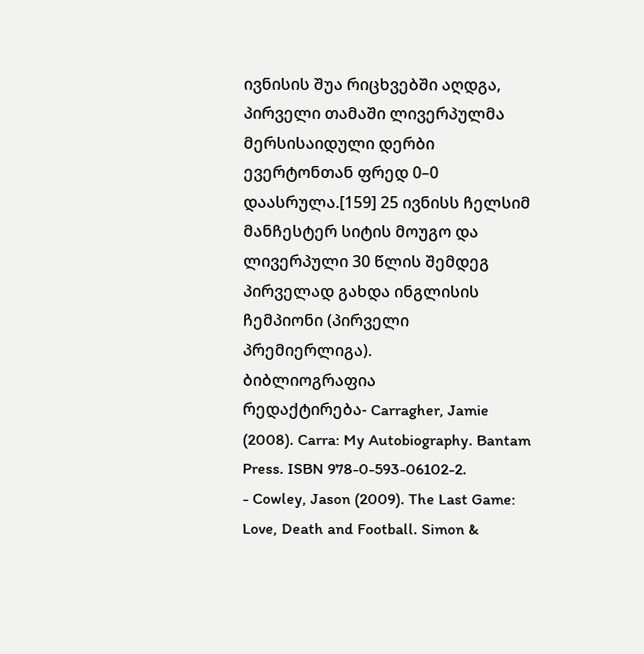ივნისის შუა რიცხვებში აღდგა, პირველი თამაში ლივერპულმა მერსისაიდული დერბი ევერტონთან ფრედ 0–0 დაასრულა.[159] 25 ივნისს ჩელსიმ მანჩესტერ სიტის მოუგო და ლივერპული 30 წლის შემდეგ პირველად გახდა ინგლისის ჩემპიონი (პირველი პრემიერლიგა).
ბიბლიოგრაფია
რედაქტირება- Carragher, Jamie (2008). Carra: My Autobiography. Bantam Press. ISBN 978-0-593-06102-2.
- Cowley, Jason (2009). The Last Game: Love, Death and Football. Simon &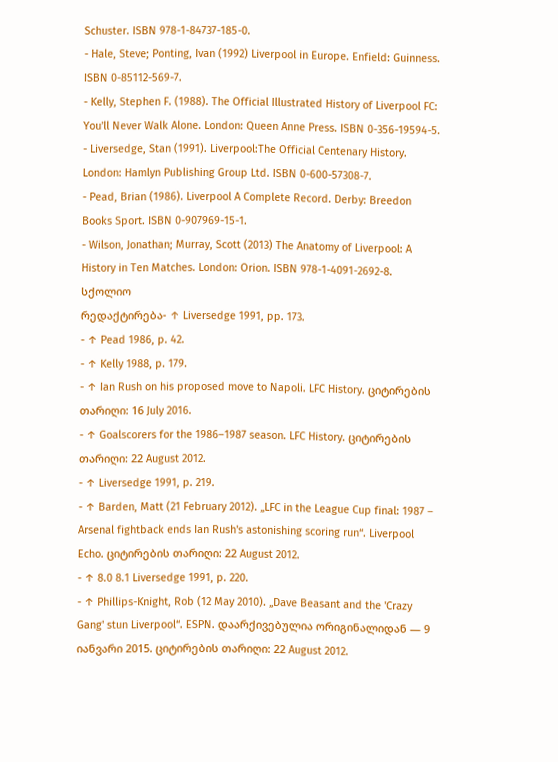Schuster. ISBN 978-1-84737-185-0.
- Hale, Steve; Ponting, Ivan (1992) Liverpool in Europe. Enfield: Guinness. ISBN 0-85112-569-7.
- Kelly, Stephen F. (1988). The Official Illustrated History of Liverpool FC: You'll Never Walk Alone. London: Queen Anne Press. ISBN 0-356-19594-5.
- Liversedge, Stan (1991). Liverpool:The Official Centenary History. London: Hamlyn Publishing Group Ltd. ISBN 0-600-57308-7.
- Pead, Brian (1986). Liverpool A Complete Record. Derby: Breedon Books Sport. ISBN 0-907969-15-1.
- Wilson, Jonathan; Murray, Scott (2013) The Anatomy of Liverpool: A History in Ten Matches. London: Orion. ISBN 978-1-4091-2692-8.
სქოლიო
რედაქტირება- ↑ Liversedge 1991, pp. 173.
- ↑ Pead 1986, p. 42.
- ↑ Kelly 1988, p. 179.
- ↑ Ian Rush on his proposed move to Napoli. LFC History. ციტირების თარიღი: 16 July 2016.
- ↑ Goalscorers for the 1986–1987 season. LFC History. ციტირების თარიღი: 22 August 2012.
- ↑ Liversedge 1991, p. 219.
- ↑ Barden, Matt (21 February 2012). „LFC in the League Cup final: 1987 – Arsenal fightback ends Ian Rush's astonishing scoring run“. Liverpool Echo. ციტირების თარიღი: 22 August 2012.
- ↑ 8.0 8.1 Liversedge 1991, p. 220.
- ↑ Phillips-Knight, Rob (12 May 2010). „Dave Beasant and the 'Crazy Gang' stun Liverpool“. ESPN. დაარქივებულია ორიგინალიდან — 9 იანვარი 2015. ციტირების თარიღი: 22 August 2012.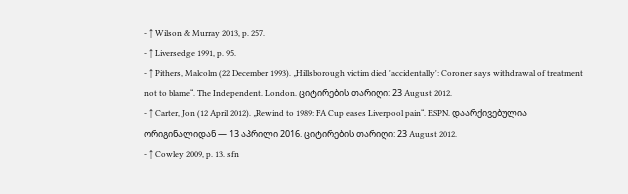- ↑ Wilson & Murray 2013, p. 257.
- ↑ Liversedge 1991, p. 95.
- ↑ Pithers, Malcolm (22 December 1993). „Hillsborough victim died 'accidentally': Coroner says withdrawal of treatment not to blame“. The Independent. London. ციტირების თარიღი: 23 August 2012.
- ↑ Carter, Jon (12 April 2012). „Rewind to 1989: FA Cup eases Liverpool pain“. ESPN. დაარქივებულია ორიგინალიდან — 13 აპრილი 2016. ციტირების თარიღი: 23 August 2012.
- ↑ Cowley 2009, p. 13. sfn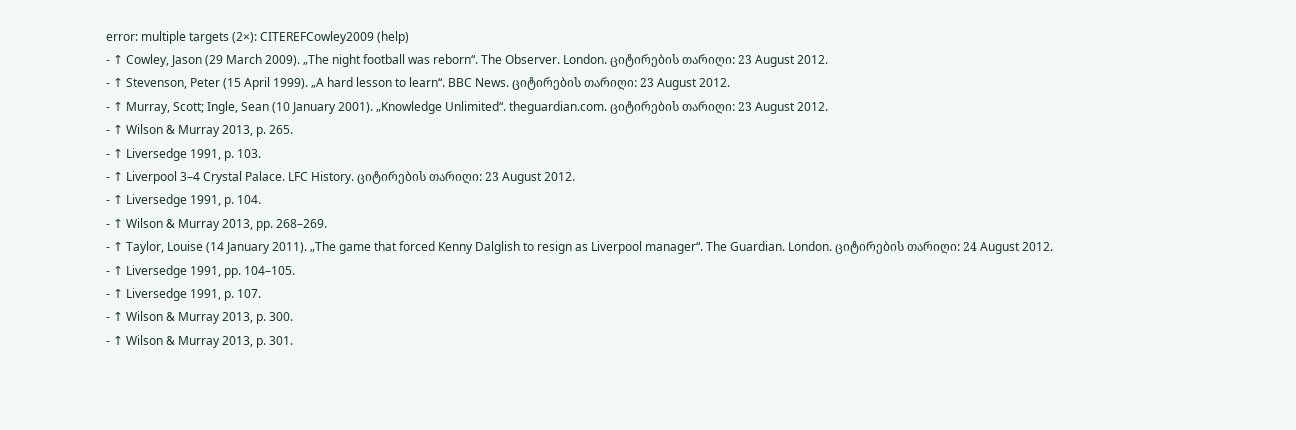error: multiple targets (2×): CITEREFCowley2009 (help)
- ↑ Cowley, Jason (29 March 2009). „The night football was reborn“. The Observer. London. ციტირების თარიღი: 23 August 2012.
- ↑ Stevenson, Peter (15 April 1999). „A hard lesson to learn“. BBC News. ციტირების თარიღი: 23 August 2012.
- ↑ Murray, Scott; Ingle, Sean (10 January 2001). „Knowledge Unlimited“. theguardian.com. ციტირების თარიღი: 23 August 2012.
- ↑ Wilson & Murray 2013, p. 265.
- ↑ Liversedge 1991, p. 103.
- ↑ Liverpool 3–4 Crystal Palace. LFC History. ციტირების თარიღი: 23 August 2012.
- ↑ Liversedge 1991, p. 104.
- ↑ Wilson & Murray 2013, pp. 268–269.
- ↑ Taylor, Louise (14 January 2011). „The game that forced Kenny Dalglish to resign as Liverpool manager“. The Guardian. London. ციტირების თარიღი: 24 August 2012.
- ↑ Liversedge 1991, pp. 104–105.
- ↑ Liversedge 1991, p. 107.
- ↑ Wilson & Murray 2013, p. 300.
- ↑ Wilson & Murray 2013, p. 301.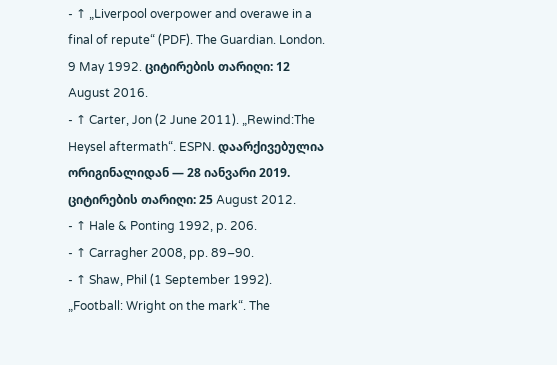- ↑ „Liverpool overpower and overawe in a final of repute“ (PDF). The Guardian. London. 9 May 1992. ციტირების თარიღი: 12 August 2016.
- ↑ Carter, Jon (2 June 2011). „Rewind:The Heysel aftermath“. ESPN. დაარქივებულია ორიგინალიდან — 28 იანვარი 2019. ციტირების თარიღი: 25 August 2012.
- ↑ Hale & Ponting 1992, p. 206.
- ↑ Carragher 2008, pp. 89–90.
- ↑ Shaw, Phil (1 September 1992). „Football: Wright on the mark“. The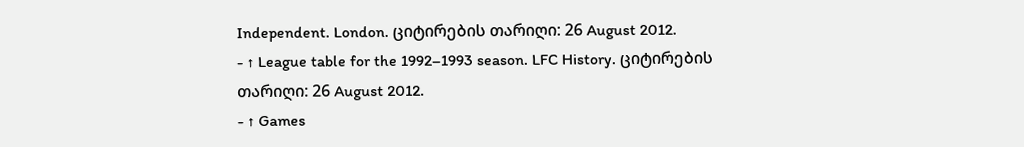Independent. London. ციტირების თარიღი: 26 August 2012.
- ↑ League table for the 1992–1993 season. LFC History. ციტირების თარიღი: 26 August 2012.
- ↑ Games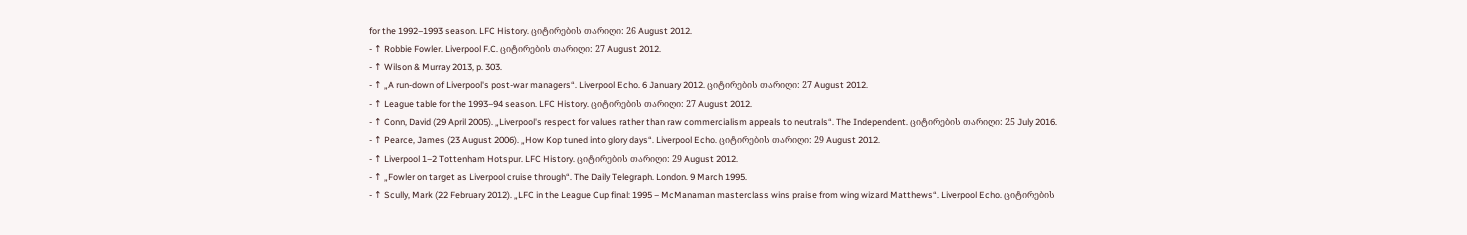for the 1992–1993 season. LFC History. ციტირების თარიღი: 26 August 2012.
- ↑ Robbie Fowler. Liverpool F.C. ციტირების თარიღი: 27 August 2012.
- ↑ Wilson & Murray 2013, p. 303.
- ↑ „A run-down of Liverpool's post-war managers“. Liverpool Echo. 6 January 2012. ციტირების თარიღი: 27 August 2012.
- ↑ League table for the 1993–94 season. LFC History. ციტირების თარიღი: 27 August 2012.
- ↑ Conn, David (29 April 2005). „Liverpool's respect for values rather than raw commercialism appeals to neutrals“. The Independent. ციტირების თარიღი: 25 July 2016.
- ↑ Pearce, James (23 August 2006). „How Kop tuned into glory days“. Liverpool Echo. ციტირების თარიღი: 29 August 2012.
- ↑ Liverpool 1–2 Tottenham Hotspur. LFC History. ციტირების თარიღი: 29 August 2012.
- ↑ „Fowler on target as Liverpool cruise through“. The Daily Telegraph. London. 9 March 1995.
- ↑ Scully, Mark (22 February 2012). „LFC in the League Cup final: 1995 – McManaman masterclass wins praise from wing wizard Matthews“. Liverpool Echo. ციტირების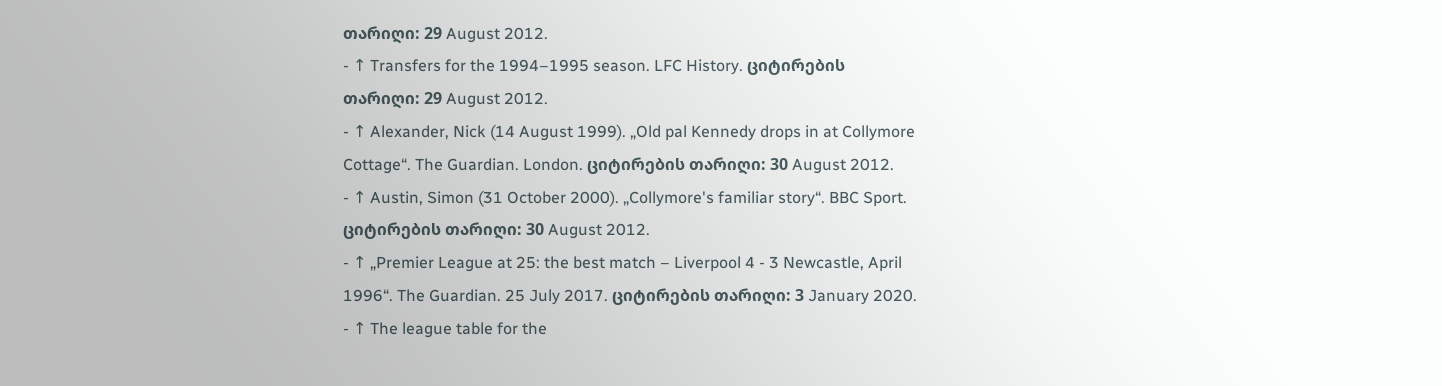თარიღი: 29 August 2012.
- ↑ Transfers for the 1994–1995 season. LFC History. ციტირების თარიღი: 29 August 2012.
- ↑ Alexander, Nick (14 August 1999). „Old pal Kennedy drops in at Collymore Cottage“. The Guardian. London. ციტირების თარიღი: 30 August 2012.
- ↑ Austin, Simon (31 October 2000). „Collymore's familiar story“. BBC Sport. ციტირების თარიღი: 30 August 2012.
- ↑ „Premier League at 25: the best match – Liverpool 4 - 3 Newcastle, April 1996“. The Guardian. 25 July 2017. ციტირების თარიღი: 3 January 2020.
- ↑ The league table for the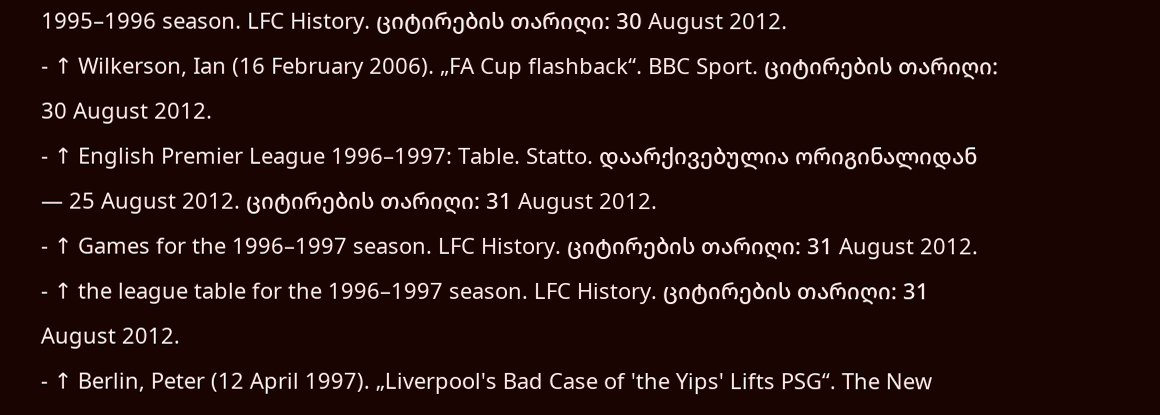1995–1996 season. LFC History. ციტირების თარიღი: 30 August 2012.
- ↑ Wilkerson, Ian (16 February 2006). „FA Cup flashback“. BBC Sport. ციტირების თარიღი: 30 August 2012.
- ↑ English Premier League 1996–1997: Table. Statto. დაარქივებულია ორიგინალიდან — 25 August 2012. ციტირების თარიღი: 31 August 2012.
- ↑ Games for the 1996–1997 season. LFC History. ციტირების თარიღი: 31 August 2012.
- ↑ the league table for the 1996–1997 season. LFC History. ციტირების თარიღი: 31 August 2012.
- ↑ Berlin, Peter (12 April 1997). „Liverpool's Bad Case of 'the Yips' Lifts PSG“. The New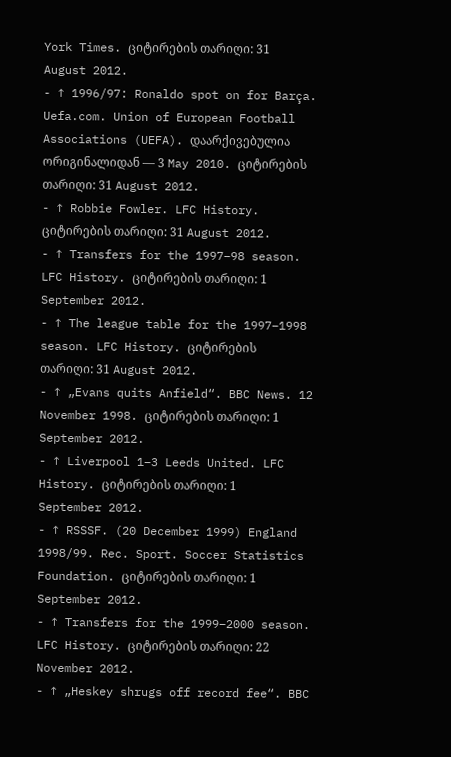York Times. ციტირების თარიღი: 31 August 2012.
- ↑ 1996/97: Ronaldo spot on for Barça. Uefa.com. Union of European Football Associations (UEFA). დაარქივებულია ორიგინალიდან — 3 May 2010. ციტირების თარიღი: 31 August 2012.
- ↑ Robbie Fowler. LFC History. ციტირების თარიღი: 31 August 2012.
- ↑ Transfers for the 1997–98 season. LFC History. ციტირების თარიღი: 1 September 2012.
- ↑ The league table for the 1997–1998 season. LFC History. ციტირების თარიღი: 31 August 2012.
- ↑ „Evans quits Anfield“. BBC News. 12 November 1998. ციტირების თარიღი: 1 September 2012.
- ↑ Liverpool 1–3 Leeds United. LFC History. ციტირების თარიღი: 1 September 2012.
- ↑ RSSSF. (20 December 1999) England 1998/99. Rec. Sport. Soccer Statistics Foundation. ციტირების თარიღი: 1 September 2012.
- ↑ Transfers for the 1999–2000 season. LFC History. ციტირების თარიღი: 22 November 2012.
- ↑ „Heskey shrugs off record fee“. BBC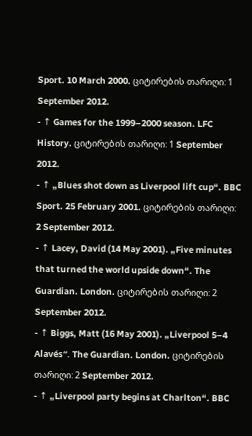Sport. 10 March 2000. ციტირების თარიღი: 1 September 2012.
- ↑ Games for the 1999–2000 season. LFC History. ციტირების თარიღი: 1 September 2012.
- ↑ „Blues shot down as Liverpool lift cup“. BBC Sport. 25 February 2001. ციტირების თარიღი: 2 September 2012.
- ↑ Lacey, David (14 May 2001). „Five minutes that turned the world upside down“. The Guardian. London. ციტირების თარიღი: 2 September 2012.
- ↑ Biggs, Matt (16 May 2001). „Liverpool 5–4 Alavés“. The Guardian. London. ციტირების თარიღი: 2 September 2012.
- ↑ „Liverpool party begins at Charlton“. BBC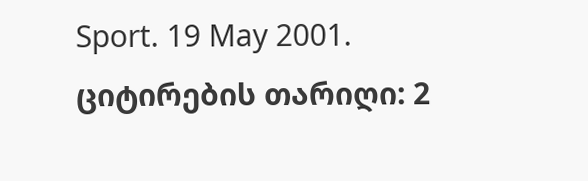Sport. 19 May 2001. ციტირების თარიღი: 2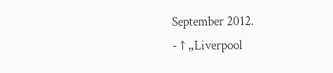September 2012.
- ↑ „Liverpool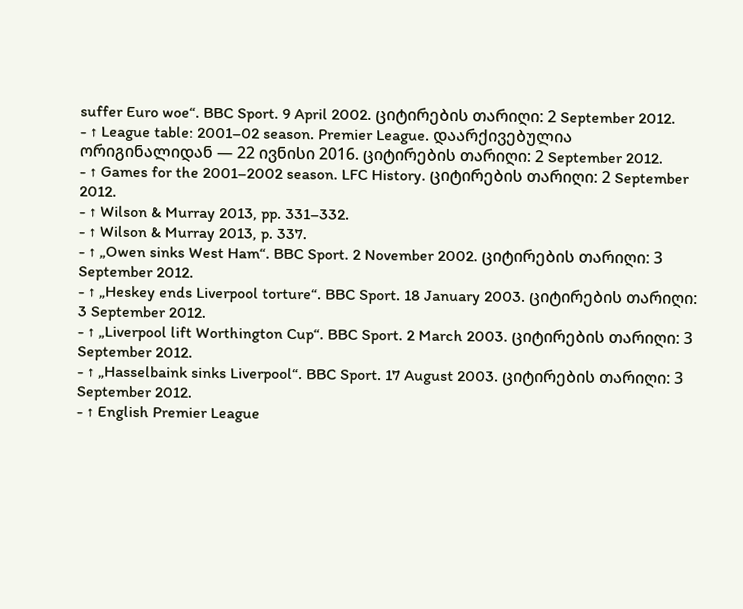suffer Euro woe“. BBC Sport. 9 April 2002. ციტირების თარიღი: 2 September 2012.
- ↑ League table: 2001–02 season. Premier League. დაარქივებულია ორიგინალიდან — 22 ივნისი 2016. ციტირების თარიღი: 2 September 2012.
- ↑ Games for the 2001–2002 season. LFC History. ციტირების თარიღი: 2 September 2012.
- ↑ Wilson & Murray 2013, pp. 331–332.
- ↑ Wilson & Murray 2013, p. 337.
- ↑ „Owen sinks West Ham“. BBC Sport. 2 November 2002. ციტირების თარიღი: 3 September 2012.
- ↑ „Heskey ends Liverpool torture“. BBC Sport. 18 January 2003. ციტირების თარიღი: 3 September 2012.
- ↑ „Liverpool lift Worthington Cup“. BBC Sport. 2 March 2003. ციტირების თარიღი: 3 September 2012.
- ↑ „Hasselbaink sinks Liverpool“. BBC Sport. 17 August 2003. ციტირების თარიღი: 3 September 2012.
- ↑ English Premier League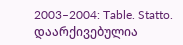2003–2004: Table. Statto. დაარქივებულია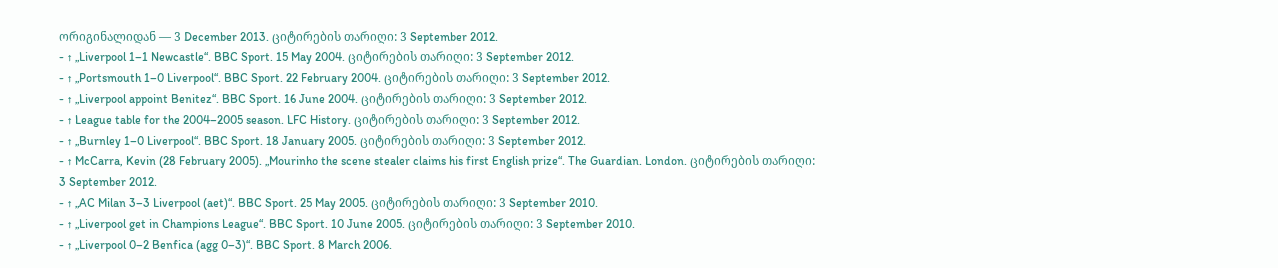ორიგინალიდან — 3 December 2013. ციტირების თარიღი: 3 September 2012.
- ↑ „Liverpool 1–1 Newcastle“. BBC Sport. 15 May 2004. ციტირების თარიღი: 3 September 2012.
- ↑ „Portsmouth 1–0 Liverpool“. BBC Sport. 22 February 2004. ციტირების თარიღი: 3 September 2012.
- ↑ „Liverpool appoint Benitez“. BBC Sport. 16 June 2004. ციტირების თარიღი: 3 September 2012.
- ↑ League table for the 2004–2005 season. LFC History. ციტირების თარიღი: 3 September 2012.
- ↑ „Burnley 1–0 Liverpool“. BBC Sport. 18 January 2005. ციტირების თარიღი: 3 September 2012.
- ↑ McCarra, Kevin (28 February 2005). „Mourinho the scene stealer claims his first English prize“. The Guardian. London. ციტირების თარიღი: 3 September 2012.
- ↑ „AC Milan 3–3 Liverpool (aet)“. BBC Sport. 25 May 2005. ციტირების თარიღი: 3 September 2010.
- ↑ „Liverpool get in Champions League“. BBC Sport. 10 June 2005. ციტირების თარიღი: 3 September 2010.
- ↑ „Liverpool 0–2 Benfica (agg 0–3)“. BBC Sport. 8 March 2006.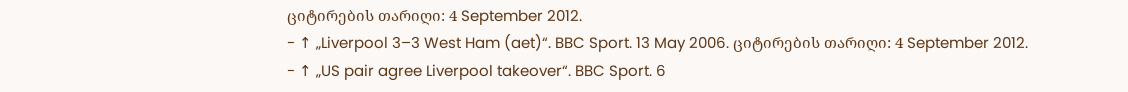ციტირების თარიღი: 4 September 2012.
- ↑ „Liverpool 3–3 West Ham (aet)“. BBC Sport. 13 May 2006. ციტირების თარიღი: 4 September 2012.
- ↑ „US pair agree Liverpool takeover“. BBC Sport. 6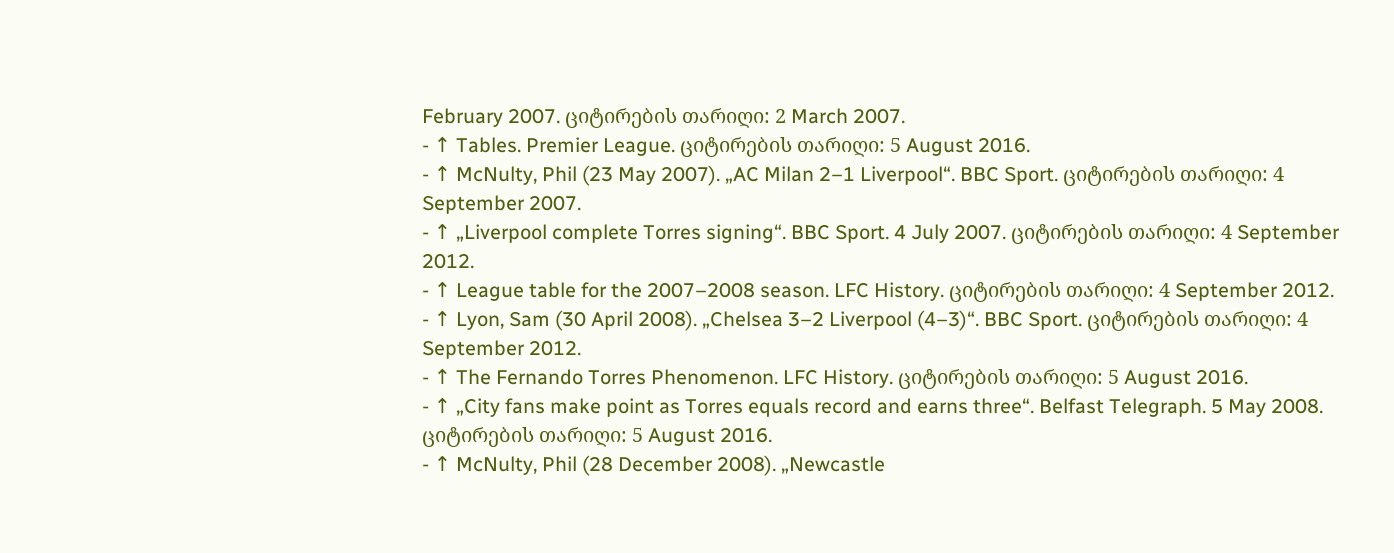February 2007. ციტირების თარიღი: 2 March 2007.
- ↑ Tables. Premier League. ციტირების თარიღი: 5 August 2016.
- ↑ McNulty, Phil (23 May 2007). „AC Milan 2–1 Liverpool“. BBC Sport. ციტირების თარიღი: 4 September 2007.
- ↑ „Liverpool complete Torres signing“. BBC Sport. 4 July 2007. ციტირების თარიღი: 4 September 2012.
- ↑ League table for the 2007–2008 season. LFC History. ციტირების თარიღი: 4 September 2012.
- ↑ Lyon, Sam (30 April 2008). „Chelsea 3–2 Liverpool (4–3)“. BBC Sport. ციტირების თარიღი: 4 September 2012.
- ↑ The Fernando Torres Phenomenon. LFC History. ციტირების თარიღი: 5 August 2016.
- ↑ „City fans make point as Torres equals record and earns three“. Belfast Telegraph. 5 May 2008. ციტირების თარიღი: 5 August 2016.
- ↑ McNulty, Phil (28 December 2008). „Newcastle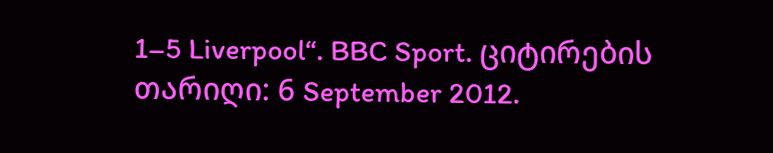1–5 Liverpool“. BBC Sport. ციტირების თარიღი: 6 September 2012.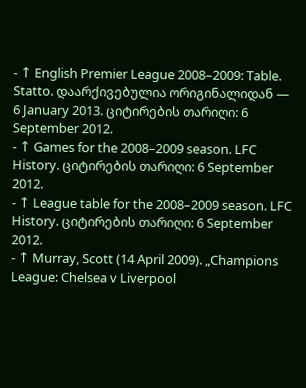- ↑ English Premier League 2008–2009: Table. Statto. დაარქივებულია ორიგინალიდან — 6 January 2013. ციტირების თარიღი: 6 September 2012.
- ↑ Games for the 2008–2009 season. LFC History. ციტირების თარიღი: 6 September 2012.
- ↑ League table for the 2008–2009 season. LFC History. ციტირების თარიღი: 6 September 2012.
- ↑ Murray, Scott (14 April 2009). „Champions League: Chelsea v Liverpool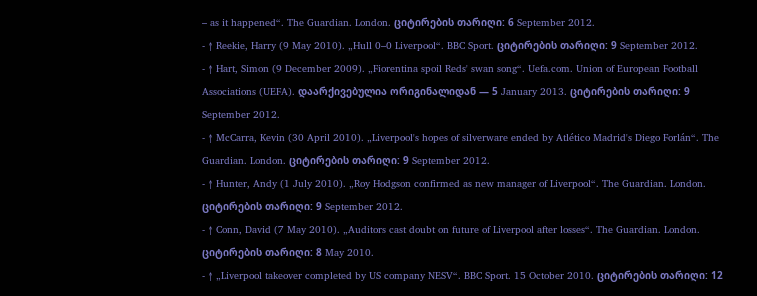– as it happened“. The Guardian. London. ციტირების თარიღი: 6 September 2012.
- ↑ Reekie, Harry (9 May 2010). „Hull 0–0 Liverpool“. BBC Sport. ციტირების თარიღი: 9 September 2012.
- ↑ Hart, Simon (9 December 2009). „Fiorentina spoil Reds' swan song“. Uefa.com. Union of European Football Associations (UEFA). დაარქივებულია ორიგინალიდან — 5 January 2013. ციტირების თარიღი: 9 September 2012.
- ↑ McCarra, Kevin (30 April 2010). „Liverpool's hopes of silverware ended by Atlético Madrid's Diego Forlán“. The Guardian. London. ციტირების თარიღი: 9 September 2012.
- ↑ Hunter, Andy (1 July 2010). „Roy Hodgson confirmed as new manager of Liverpool“. The Guardian. London. ციტირების თარიღი: 9 September 2012.
- ↑ Conn, David (7 May 2010). „Auditors cast doubt on future of Liverpool after losses“. The Guardian. London. ციტირების თარიღი: 8 May 2010.
- ↑ „Liverpool takeover completed by US company NESV“. BBC Sport. 15 October 2010. ციტირების თარიღი: 12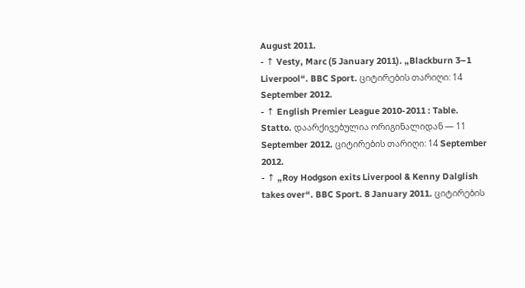August 2011.
- ↑ Vesty, Marc (5 January 2011). „Blackburn 3–1 Liverpool“. BBC Sport. ციტირების თარიღი: 14 September 2012.
- ↑ English Premier League 2010-2011 : Table. Statto. დაარქივებულია ორიგინალიდან — 11 September 2012. ციტირების თარიღი: 14 September 2012.
- ↑ „Roy Hodgson exits Liverpool & Kenny Dalglish takes over“. BBC Sport. 8 January 2011. ციტირების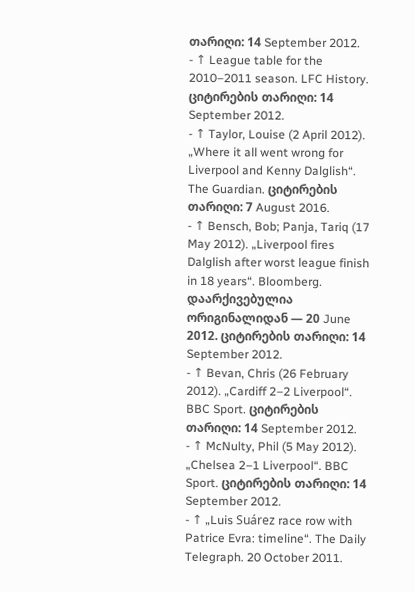თარიღი: 14 September 2012.
- ↑ League table for the 2010–2011 season. LFC History. ციტირების თარიღი: 14 September 2012.
- ↑ Taylor, Louise (2 April 2012). „Where it all went wrong for Liverpool and Kenny Dalglish“. The Guardian. ციტირების თარიღი: 7 August 2016.
- ↑ Bensch, Bob; Panja, Tariq (17 May 2012). „Liverpool fires Dalglish after worst league finish in 18 years“. Bloomberg. დაარქივებულია ორიგინალიდან — 20 June 2012. ციტირების თარიღი: 14 September 2012.
- ↑ Bevan, Chris (26 February 2012). „Cardiff 2–2 Liverpool“. BBC Sport. ციტირების თარიღი: 14 September 2012.
- ↑ McNulty, Phil (5 May 2012). „Chelsea 2–1 Liverpool“. BBC Sport. ციტირების თარიღი: 14 September 2012.
- ↑ „Luis Suárez race row with Patrice Evra: timeline“. The Daily Telegraph. 20 October 2011.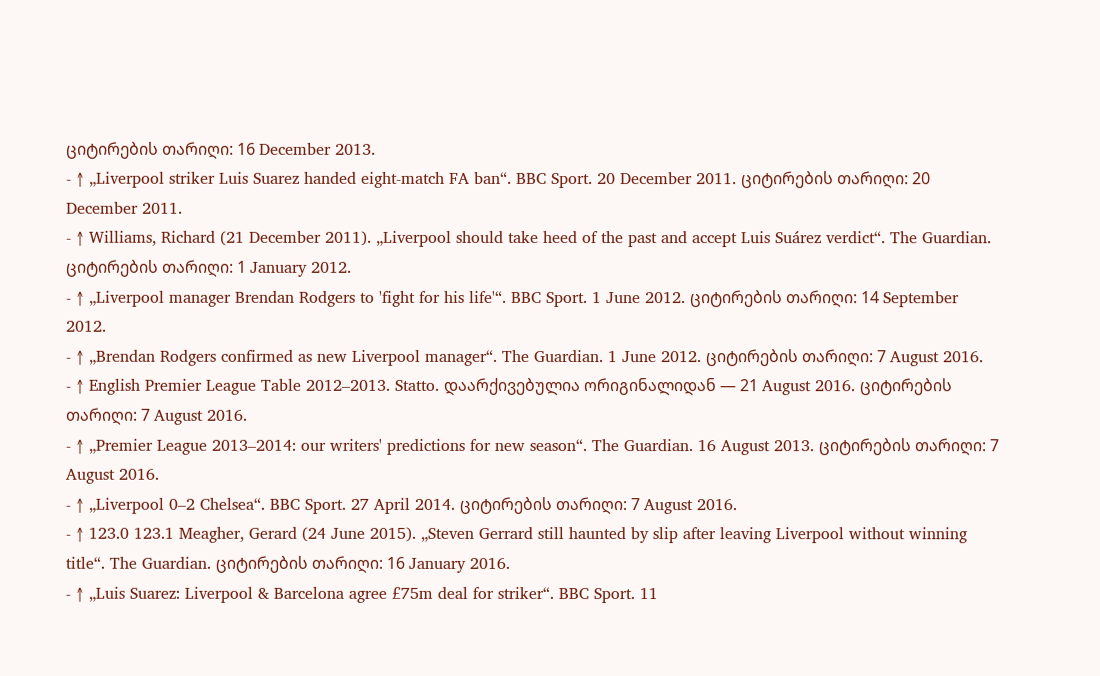ციტირების თარიღი: 16 December 2013.
- ↑ „Liverpool striker Luis Suarez handed eight-match FA ban“. BBC Sport. 20 December 2011. ციტირების თარიღი: 20 December 2011.
- ↑ Williams, Richard (21 December 2011). „Liverpool should take heed of the past and accept Luis Suárez verdict“. The Guardian. ციტირების თარიღი: 1 January 2012.
- ↑ „Liverpool manager Brendan Rodgers to 'fight for his life'“. BBC Sport. 1 June 2012. ციტირების თარიღი: 14 September 2012.
- ↑ „Brendan Rodgers confirmed as new Liverpool manager“. The Guardian. 1 June 2012. ციტირების თარიღი: 7 August 2016.
- ↑ English Premier League Table 2012–2013. Statto. დაარქივებულია ორიგინალიდან — 21 August 2016. ციტირების თარიღი: 7 August 2016.
- ↑ „Premier League 2013–2014: our writers' predictions for new season“. The Guardian. 16 August 2013. ციტირების თარიღი: 7 August 2016.
- ↑ „Liverpool 0–2 Chelsea“. BBC Sport. 27 April 2014. ციტირების თარიღი: 7 August 2016.
- ↑ 123.0 123.1 Meagher, Gerard (24 June 2015). „Steven Gerrard still haunted by slip after leaving Liverpool without winning title“. The Guardian. ციტირების თარიღი: 16 January 2016.
- ↑ „Luis Suarez: Liverpool & Barcelona agree £75m deal for striker“. BBC Sport. 11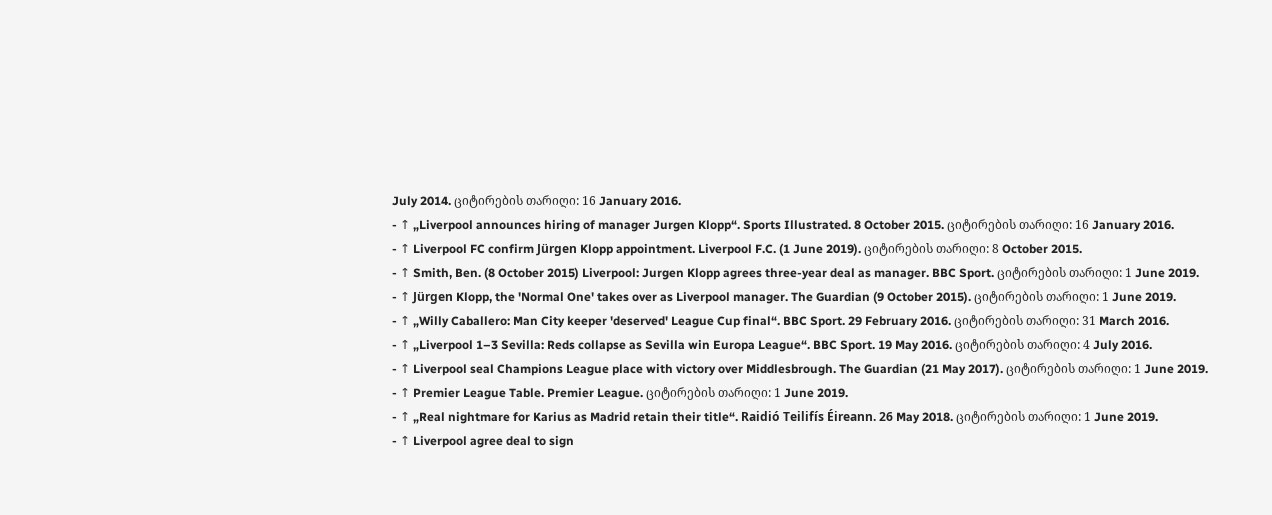July 2014. ციტირების თარიღი: 16 January 2016.
- ↑ „Liverpool announces hiring of manager Jurgen Klopp“. Sports Illustrated. 8 October 2015. ციტირების თარიღი: 16 January 2016.
- ↑ Liverpool FC confirm Jürgen Klopp appointment. Liverpool F.C. (1 June 2019). ციტირების თარიღი: 8 October 2015.
- ↑ Smith, Ben. (8 October 2015) Liverpool: Jurgen Klopp agrees three-year deal as manager. BBC Sport. ციტირების თარიღი: 1 June 2019.
- ↑ Jürgen Klopp, the 'Normal One' takes over as Liverpool manager. The Guardian (9 October 2015). ციტირების თარიღი: 1 June 2019.
- ↑ „Willy Caballero: Man City keeper 'deserved' League Cup final“. BBC Sport. 29 February 2016. ციტირების თარიღი: 31 March 2016.
- ↑ „Liverpool 1–3 Sevilla: Reds collapse as Sevilla win Europa League“. BBC Sport. 19 May 2016. ციტირების თარიღი: 4 July 2016.
- ↑ Liverpool seal Champions League place with victory over Middlesbrough. The Guardian (21 May 2017). ციტირების თარიღი: 1 June 2019.
- ↑ Premier League Table. Premier League. ციტირების თარიღი: 1 June 2019.
- ↑ „Real nightmare for Karius as Madrid retain their title“. Raidió Teilifís Éireann. 26 May 2018. ციტირების თარიღი: 1 June 2019.
- ↑ Liverpool agree deal to sign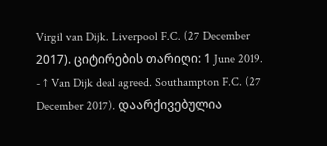Virgil van Dijk. Liverpool F.C. (27 December 2017). ციტირების თარიღი: 1 June 2019.
- ↑ Van Dijk deal agreed. Southampton F.C. (27 December 2017). დაარქივებულია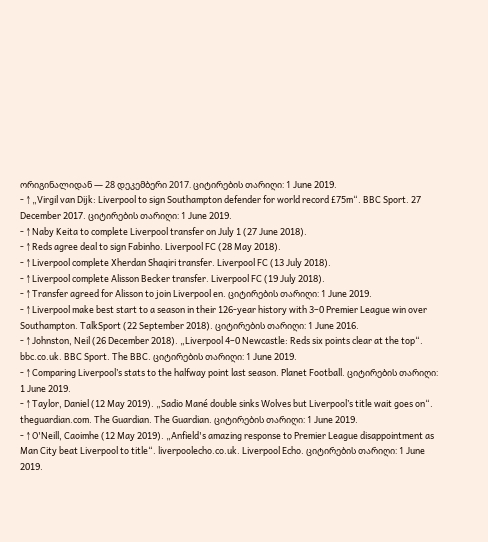ორიგინალიდან — 28 დეკემბერი 2017. ციტირების თარიღი: 1 June 2019.
- ↑ „Virgil van Dijk: Liverpool to sign Southampton defender for world record £75m“. BBC Sport. 27 December 2017. ციტირების თარიღი: 1 June 2019.
- ↑ Naby Keita to complete Liverpool transfer on July 1 (27 June 2018).
- ↑ Reds agree deal to sign Fabinho. Liverpool FC (28 May 2018).
- ↑ Liverpool complete Xherdan Shaqiri transfer. Liverpool FC (13 July 2018).
- ↑ Liverpool complete Alisson Becker transfer. Liverpool FC (19 July 2018).
- ↑ Transfer agreed for Alisson to join Liverpool en. ციტირების თარიღი: 1 June 2019.
- ↑ Liverpool make best start to a season in their 126-year history with 3–0 Premier League win over Southampton. TalkSport (22 September 2018). ციტირების თარიღი: 1 June 2016.
- ↑ Johnston, Neil (26 December 2018). „Liverpool 4–0 Newcastle: Reds six points clear at the top“. bbc.co.uk. BBC Sport. The BBC. ციტირების თარიღი: 1 June 2019.
- ↑ Comparing Liverpool’s stats to the halfway point last season. Planet Football. ციტირების თარიღი: 1 June 2019.
- ↑ Taylor, Daniel (12 May 2019). „Sadio Mané double sinks Wolves but Liverpool’s title wait goes on“. theguardian.com. The Guardian. The Guardian. ციტირების თარიღი: 1 June 2019.
- ↑ O'Neill, Caoimhe (12 May 2019). „Anfield's amazing response to Premier League disappointment as Man City beat Liverpool to title“. liverpoolecho.co.uk. Liverpool Echo. ციტირების თარიღი: 1 June 2019.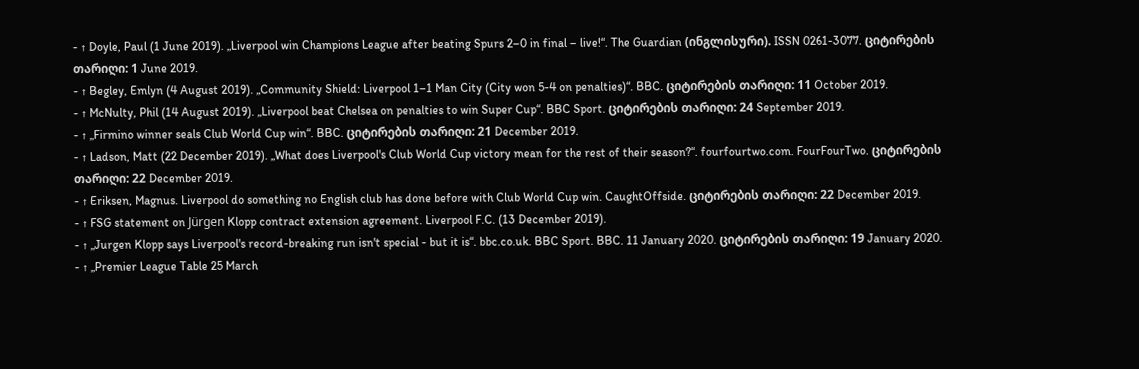- ↑ Doyle, Paul (1 June 2019). „Liverpool win Champions League after beating Spurs 2–0 in final – live!“. The Guardian (ინგლისური). ISSN 0261-3077. ციტირების თარიღი: 1 June 2019.
- ↑ Begley, Emlyn (4 August 2019). „Community Shield: Liverpool 1–1 Man City (City won 5-4 on penalties)“. BBC. ციტირების თარიღი: 11 October 2019.
- ↑ McNulty, Phil (14 August 2019). „Liverpool beat Chelsea on penalties to win Super Cup“. BBC Sport. ციტირების თარიღი: 24 September 2019.
- ↑ „Firmino winner seals Club World Cup win“. BBC. ციტირების თარიღი: 21 December 2019.
- ↑ Ladson, Matt (22 December 2019). „What does Liverpool's Club World Cup victory mean for the rest of their season?“. fourfourtwo.com. FourFourTwo. ციტირების თარიღი: 22 December 2019.
- ↑ Eriksen, Magnus. Liverpool do something no English club has done before with Club World Cup win. CaughtOffside. ციტირების თარიღი: 22 December 2019.
- ↑ FSG statement on Jürgen Klopp contract extension agreement. Liverpool F.C. (13 December 2019).
- ↑ „Jurgen Klopp says Liverpool's record-breaking run isn't special - but it is“. bbc.co.uk. BBC Sport. BBC. 11 January 2020. ციტირების თარიღი: 19 January 2020.
- ↑ „Premier League Table 25 March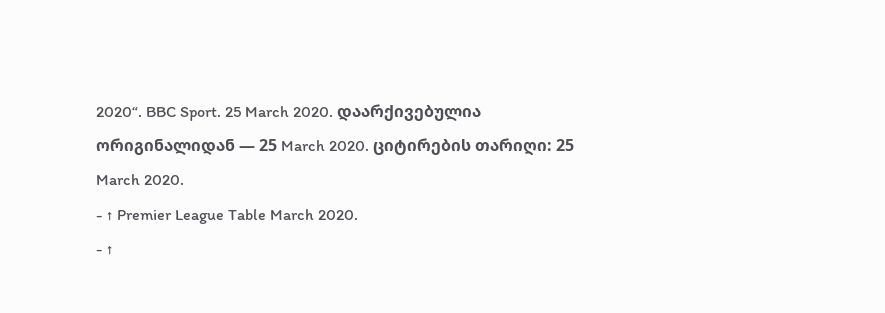2020“. BBC Sport. 25 March 2020. დაარქივებულია ორიგინალიდან — 25 March 2020. ციტირების თარიღი: 25 March 2020.
- ↑ Premier League Table March 2020.
- ↑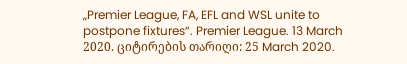„Premier League, FA, EFL and WSL unite to postpone fixtures“. Premier League. 13 March 2020. ციტირების თარიღი: 25 March 2020.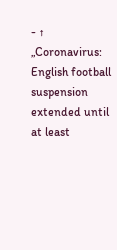- ↑ „Coronavirus: English football suspension extended until at least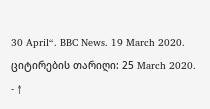30 April“. BBC News. 19 March 2020. ციტირების თარიღი: 25 March 2020.
- ↑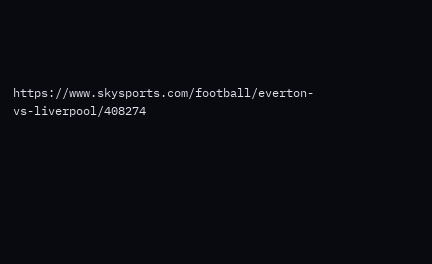https://www.skysports.com/football/everton-vs-liverpool/408274